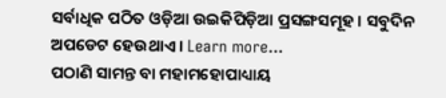ସର୍ବାଧିକ ପଠିତ ଓଡ଼ିଆ ଉଇକିପିଡ଼ିଆ ପ୍ରସଙ୍ଗସମୂହ । ସବୁଦିନ ଅପଡେଟ ହେଉଥାଏ । Learn more...
ପଠାଣି ସାମନ୍ତ ବା ମହାମହୋପାଧ୍ୟାୟ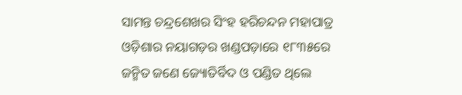ସାମନ୍ତ ଚନ୍ଦ୍ରଶେଖର ସିଂହ ହରିଚନ୍ଦନ ମହାପାତ୍ର ଓଡ଼ିଶାର ନୟାଗଡ଼ର ଖଣ୍ଡପଡ଼ାରେ ୧୮୩୫ରେ ଜନ୍ମିତ ଜଣେ ଜ୍ୟୋତିର୍ବିଦ ଓ ପଣ୍ଡିତ ଥିଲେ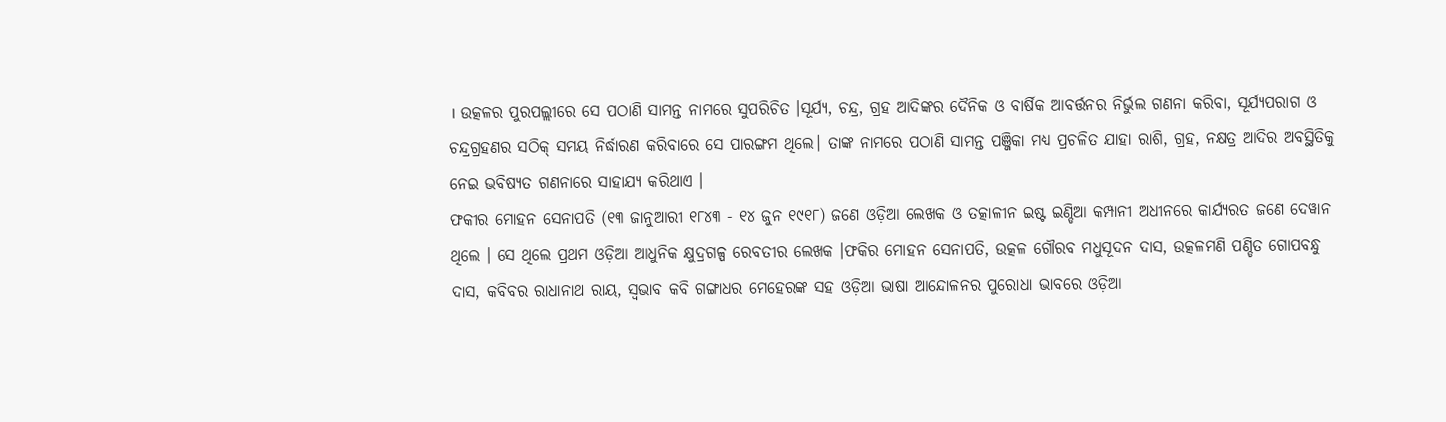। ଉତ୍କଳର ପୁରପଲ୍ଲୀରେ ସେ ପଠାଣି ସାମନ୍ତ ନାମରେ ସୁପରିଚିତ ।ସୂର୍ଯ୍ୟ, ଚନ୍ଦ୍ର, ଗ୍ରହ ଆଦିଙ୍କର ଦୈନିକ ଓ ବାର୍ଷିକ ଆବର୍ତ୍ତନର ନିର୍ଭୁଲ ଗଣନା କରିବା, ସୂର୍ଯ୍ୟପରାଗ ଓ ଚନ୍ଦ୍ରଗ୍ରହଣର ସଠିକ୍ ସମୟ ନିର୍ଦ୍ଧାରଣ କରିବାରେ ସେ ପାରଙ୍ଗମ ଥିଲେ। ତାଙ୍କ ନାମରେ ପଠାଣି ସାମନ୍ତ ପଞ୍ଜିକା ମଧ୍ୟ ପ୍ରଚଳିତ ଯାହା ରାଶି, ଗ୍ରହ, ନକ୍ଷତ୍ର ଆଦିର ଅବସ୍ଥିତିକୁ ନେଇ ଭବିଷ୍ୟତ ଗଣନାରେ ସାହାଯ୍ୟ କରିଥାଏ ।
ଫକୀର ମୋହନ ସେନାପତି (୧୩ ଜାନୁଆରୀ ୧୮୪୩ - ୧୪ ଜୁନ ୧୯୧୮) ଜଣେ ଓଡ଼ିଆ ଲେଖକ ଓ ତତ୍କାଳୀନ ଇଷ୍ଟ ଇଣ୍ଡିଆ କମ୍ପାନୀ ଅଧୀନରେ କାର୍ଯ୍ୟରତ ଜଣେ ଦେୱାନ ଥିଲେ । ସେ ଥିଲେ ପ୍ରଥମ ଓଡ଼ିଆ ଆଧୁନିକ କ୍ଷୁଦ୍ରଗଳ୍ପ ରେବତୀର ଲେଖକ ।ଫକିର ମୋହନ ସେନାପତି, ଉତ୍କଳ ଗୌରବ ମଧୁସୂଦନ ଦାସ, ଉତ୍କଳମଣି ପଣ୍ଡିତ ଗୋପବନ୍ଧୁ ଦାସ, କବିବର ରାଧାନାଥ ରାୟ, ସ୍ୱଭାବ କବି ଗଙ୍ଗାଧର ମେହେରଙ୍କ ସହ ଓଡ଼ିଆ ଭାଷା ଆନ୍ଦୋଳନର ପୁରୋଧା ଭାବରେ ଓଡ଼ିଆ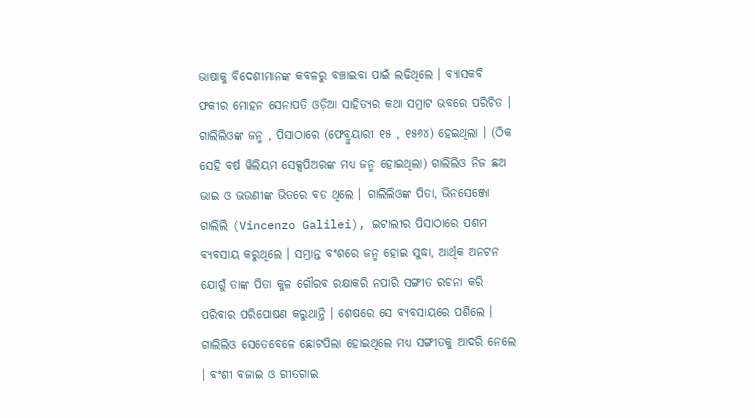ଭାଷାକୁ ବିଦେଶୀମାନଙ୍କ କବଳରୁ ବଞ୍ଚାଇବା ପାଇଁ ଲଢିଥିଲେ । ବ୍ୟାସକବି ଫକୀର ମୋହନ ସେନାପତି ଓଡ଼ିଆ ସାହିତ୍ୟର କଥା ସମ୍ରାଟ ଭବରେ ପରିଚିତ ।
ଗାଲିଲିଓଙ୍କ ଜନ୍ମ , ପିସାଠାରେ (ଫେବ୍ରୁୟାରୀ ୧୫ , ୧୫୬୪) ହେଇଥିଲା । (ଠିକ ସେହି ବର୍ଷ ୱିଲିୟମ ସେକ୍ସପିଅରଙ୍କ ମଧ୍ୟ ଜନ୍ମ ହୋଇଥିଲା) ଗାଲିଲିଓ ନିଜ ଛଅ ଭାଇ ଓ ଭଉଣୀଙ୍କ ଭିତରେ ବଡ ଥିଲେ । ଗାଲିଲିଓଙ୍କ ପିତା, ଭିନସେଞ୍ଜୋ ଗାଲିଲି (Vincenzo Galilei), ଇଟାଲୀର ପିସାଠାରେ ପଶମ ବ୍ୟବସାୟ କରୁଥିଲେ । ସମ୍ଭ୍ରାନ୍ତ ବଂଶରେ ଜନ୍ମ ହୋଇ ସୁଦ୍ଧା, ଆର୍ଥିକ ଅନଟନ ଯୋଗୁଁ ତାଙ୍କ ପିତା କୁଳ ଗୌରବ ରକ୍ଷାକରି ନପାରି ସଙ୍ଗୀତ ରଚନା କରି ପରିବାର ପରିପୋଷଣ କରୁଥାନ୍ତି । ଶେଷରେ ସେ ବ୍ୟବସାୟରେ ପଶିଲେ । ଗାଲିଲିଓ ସେତେବେଳେ ଛୋଟପିଲା ହୋଇଥିଲେ ମଧ୍ୟ ସଙ୍ଗୀତକୁ ଆଦରି ନେଲେ । ବଂଶୀ ବଜାଇ ଓ ଗୀତଗାଇ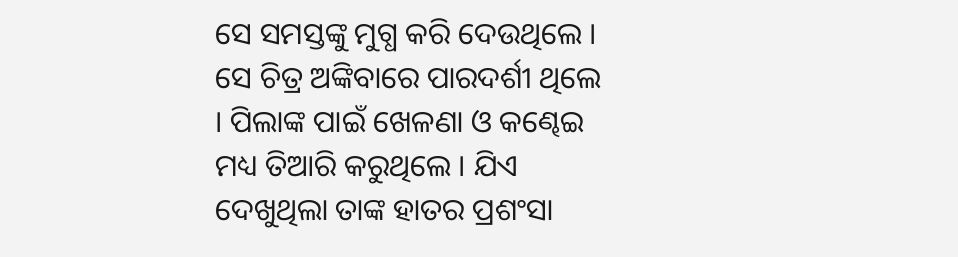ସେ ସମସ୍ତଙ୍କୁ ମୁଗ୍ଧ କରି ଦେଉଥିଲେ । ସେ ଚିତ୍ର ଅଙ୍କିବାରେ ପାରଦର୍ଶୀ ଥିଲେ । ପିଲାଙ୍କ ପାଇଁ ଖେଳଣା ଓ କଣ୍ଢେଇ ମଧ୍ୟ ତିଆରି କରୁଥିଲେ । ଯିଏ ଦେଖୁଥିଲା ତାଙ୍କ ହାତର ପ୍ରଶଂସା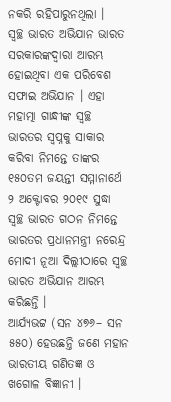ନକରି ରହିପାରୁନଥିଲା ।
ସ୍ୱଚ୍ଛ ଭାରତ ଅଭିଯାନ ଭାରତ ସରକାରଙ୍କଦ୍ୱାରା ଆରମ୍ଭ ହୋଇଥିବା ଏକ ପରିବେଶ ସଫାଇ ଅଭିଯାନ । ଏହା ମହାତ୍ମା ଗାନ୍ଧୀଙ୍କ ସ୍ୱଚ୍ଛ ଭାରତର ସ୍ୱପ୍ନକୁ ସାକାର କରିବା ନିମନ୍ତେ ତାଙ୍କର ୧୫୦ତମ ଜୟନ୍ତୀ ସମ୍ମାନାର୍ଥେ ୨ ଅକ୍ଟୋବର ୨୦୧୯ ସୁଦ୍ଧା ସ୍ୱଚ୍ଛ ଭାରତ ଗଠନ ନିମନ୍ତେ ଭାରତର ପ୍ରଧାନମନ୍ତ୍ରୀ ନରେନ୍ଦ୍ର ମୋଦୀ ନୂଆ ଦିଲ୍ଲୀଠାରେ ସ୍ୱଚ୍ଛ ଭାରତ ଅଭିଯାନ ଆରମ୍ଭ କରିଛନ୍ତି ।
ଆର୍ଯ୍ୟଭଟ୍ଟ (ସନ ୪୭୬– ସନ ୫୫୦) ହେଉଛନ୍ତି ଜଣେ ମହାନ ଭାରତୀୟ ଗଣିତଜ୍ଞ ଓ ଖଗୋଳ ବିଜ୍ଞାନୀ ।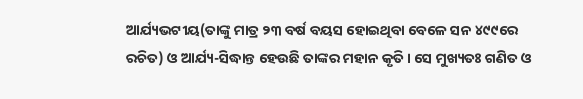ଆର୍ଯ୍ୟଭଟୀୟ(ତାଙ୍କୁ ମାତ୍ର ୨୩ ବର୍ଷ ବୟସ ହୋଇଥିବା ବେଳେ ସନ ୪୯୯ରେ ରଚିତ) ଓ ଆର୍ଯ୍ୟ-ସିଦ୍ଧାନ୍ତ ହେଉଛି ତାଙ୍କର ମହାନ କୃତି । ସେ ମୁଖ୍ୟତଃ ଗଣିତ ଓ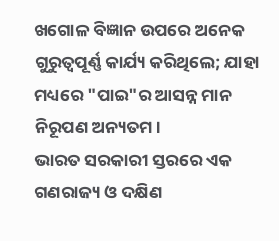ଖଗୋଳ ବିଜ୍ଞାନ ଉପରେ ଅନେକ ଗୁରୁତ୍ୱପୂର୍ଣ୍ଣ କାର୍ଯ୍ୟ କରିଥିଲେ; ଯାହା ମଧ୍ୟରେ "ପାଇ"ର ଆସନ୍ନ ମାନ ନିରୂପଣ ଅନ୍ୟତମ।
ଭାରତ ସରକାରୀ ସ୍ତରରେ ଏକ ଗଣରାଜ୍ୟ ଓ ଦକ୍ଷିଣ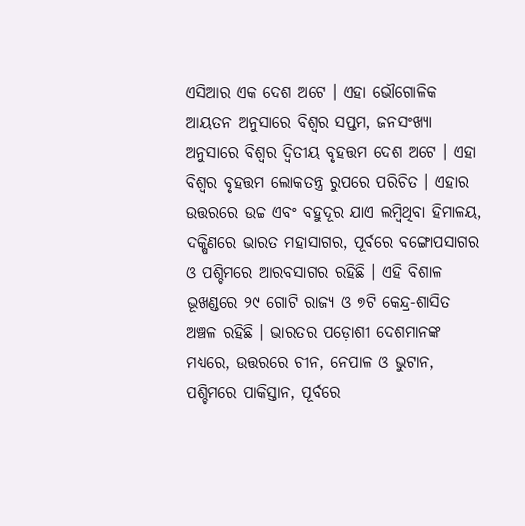ଏସିଆର ଏକ ଦେଶ ଅଟେ । ଏହା ଭୌଗୋଳିକ ଆୟତନ ଅନୁସାରେ ବିଶ୍ୱର ସପ୍ତମ, ଜନସଂଖ୍ୟା ଅନୁସାରେ ବିଶ୍ୱର ଦ୍ୱିତୀୟ ବୃହତ୍ତମ ଦେଶ ଅଟେ । ଏହା ବିଶ୍ୱର ବୃହତ୍ତମ ଲୋକତନ୍ତ୍ର ରୁପରେ ପରିଚିତ । ଏହାର ଉତ୍ତରରେ ଉଚ୍ଚ ଏବଂ ବହୁଦୂର ଯାଏ ଲମ୍ବିଥିବା ହିମାଳୟ, ଦକ୍ଷିଣରେ ଭାରତ ମହାସାଗର, ପୂର୍ବରେ ବଙ୍ଗୋପସାଗର ଓ ପଶ୍ଚିମରେ ଆରବସାଗର ରହିଛି । ଏହି ବିଶାଳ ଭୂଖଣ୍ଡରେ ୨୯ ଗୋଟି ରାଜ୍ୟ ଓ ୭ଟି କେନ୍ଦ୍ର-ଶାସିତ ଅଞ୍ଚଳ ରହିଛି । ଭାରତର ପଡ଼ୋଶୀ ଦେଶମାନଙ୍କ ମଧ୍ୟରେ, ଉତ୍ତରରେ ଚୀନ, ନେପାଳ ଓ ଭୁଟାନ, ପଶ୍ଚିମରେ ପାକିସ୍ତାନ, ପୂର୍ବରେ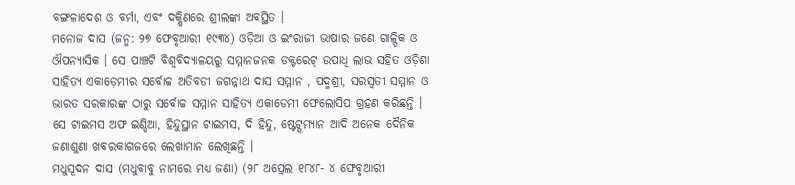ବଙ୍ଗଳାଦେଶ ଓ ବର୍ମା, ଏବଂ ଦକ୍ଷିଣରେ ଶ୍ରୀଲଙ୍କା ଅବସ୍ଥିତ ।
ମନୋଜ ଦାସ (ଜନ୍ମ: ୨୭ ଫେବୃଆରୀ ୧୯୩୪) ଓଡ଼ିଆ ଓ ଇଂରାଜୀ ଭାଷାର ଜଣେ ଗାଳ୍ପିକ ଓ ଔପନ୍ୟାସିକ । ସେ ପାଞ୍ଚଟି ବିଶ୍ୱବିଦ୍ୟାଳୟରୁ ସମ୍ମାନଜନକ ଡକ୍ଟରେଟ୍ ଉପାଧି ଲାଭ ସହିତ ଓଡ଼ିଶା ସାହିତ୍ୟ ଏକାଡ଼େମୀର ସର୍ବୋଚ୍ଚ ଅତିବଡୀ ଜଗନ୍ନାଥ ଦାସ ସମ୍ମାନ , ପଦ୍ମଶ୍ରୀ, ସରସ୍ୱତୀ ସମ୍ମାନ ଓ ଭାରତ ସରକାରଙ୍କ ଠାରୁ ସର୍ବୋଚ୍ଚ ସମ୍ମାନ ସାହିତ୍ୟ ଏକାଡେମୀ ଫେଲୋସିପ ଗ୍ରହଣ କରିଛନ୍ତି । ସେ ଟାଇମସ ଅଫ ଇଣ୍ଡିଆ, ହିନ୍ଦୁସ୍ଥାନ ଟାଇମସ, ଦି ହିନ୍ଦୁ, ଷ୍ଟେଟ୍ସମ୍ୟାନ ଆଦି ଅନେକ ଦୈନିକ ଜଣାଶୁଣା ଖବରକାଗଜରେ ଲେଖାମାନ ଲେଖିଛନ୍ତି ।
ମଧୁସୂଦନ ଦାସ (ମଧୁବାବୁ ନାମରେ ମଧ୍ୟ ଜଣା) (୨୮ ଅପ୍ରେଲ ୧୮୪୮- ୪ ଫେବୃଆରୀ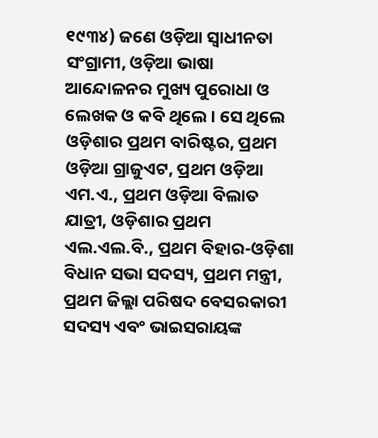୧୯୩୪) ଜଣେ ଓଡ଼ିଆ ସ୍ୱାଧୀନତା ସଂଗ୍ରାମୀ, ଓଡ଼ିଆ ଭାଷା ଆନ୍ଦୋଳନର ମୁଖ୍ୟ ପୁରୋଧା ଓ ଲେଖକ ଓ କବି ଥିଲେ । ସେ ଥିଲେ ଓଡ଼ିଶାର ପ୍ରଥମ ବାରିଷ୍ଟର, ପ୍ରଥମ ଓଡ଼ିଆ ଗ୍ରାଜୁଏଟ, ପ୍ରଥମ ଓଡ଼ିଆ ଏମ.ଏ., ପ୍ରଥମ ଓଡ଼ିଆ ବିଲାତ ଯାତ୍ରୀ, ଓଡ଼ିଶାର ପ୍ରଥମ ଏଲ.ଏଲ.ବି., ପ୍ରଥମ ବିହାର-ଓଡ଼ିଶା ବିଧାନ ସଭା ସଦସ୍ୟ, ପ୍ରଥମ ମନ୍ତ୍ରୀ, ପ୍ରଥମ ଜିଲ୍ଲା ପରିଷଦ ବେସରକାରୀ ସଦସ୍ୟ ଏବଂ ଭାଇସରାୟଙ୍କ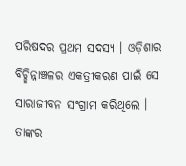ପରିଷଦର ପ୍ରଥମ ସଦସ୍ୟ । ଓଡ଼ିଶାର ବିଚ୍ଛିନ୍ନାଞ୍ଚଳର ଏକତ୍ରୀକରଣ ପାଇଁ ସେ ସାରାଜୀବନ ସଂଗ୍ରାମ କରିଥିଲେ । ତାଙ୍କର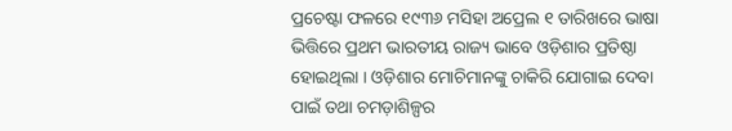ପ୍ରଚେଷ୍ଟା ଫଳରେ ୧୯୩୬ ମସିହା ଅପ୍ରେଲ ୧ ତାରିଖରେ ଭାଷା ଭିତ୍ତିରେ ପ୍ରଥମ ଭାରତୀୟ ରାଜ୍ୟ ଭାବେ ଓଡ଼ିଶାର ପ୍ରତିଷ୍ଠା ହୋଇଥିଲା । ଓଡ଼ିଶାର ମୋଚିମାନଙ୍କୁ ଚାକିରି ଯୋଗାଇ ଦେବା ପାଇଁ ତଥା ଚମଡ଼ାଶିଳ୍ପର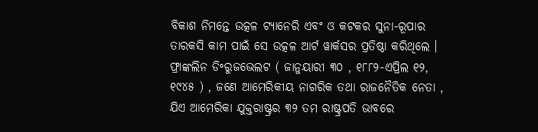ବିକାଶ ନିମନ୍ତେ ଉତ୍କଳ ଟ୍ୟାନେରି ଏବଂ ଓ କଟକର ସୁନା-ରୂପାର ତାରକସି କାମ ପାଇଁ ସେ ଉତ୍କଳ ଆର୍ଟ ୱାର୍କସର ପ୍ରତିଷ୍ଠା କରିଥିଲେ ।
ଫ୍ରାଙ୍କଲିନ ଡି॰ରୁଜଭେଲଟ ( ଜାନୁୟାରୀ ୩୦ , ୧୮୮୨-ଏପ୍ରିଲ ୧୨, ୧୯୪୫ ) , ଜଣେ ଆମେରିକୀୟ ନାଗରିକ ତଥା ରାଜନୈତିକ ନେତା , ଯିଏ ଆମେରିକା ଯୁକ୍ତରାଷ୍ଟ୍ରର ୩୨ ତମ ରାଷ୍ଟ୍ରପତି ଭାବରେ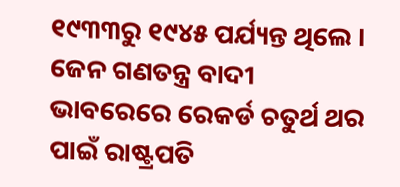୧୯୩୩ରୁ ୧୯୪୫ ପର୍ଯ୍ୟନ୍ତ ଥିଲେ । ଜେନ ଗଣତନ୍ତ୍ର ବାଦୀ ଭାବରେରେ ରେକର୍ଡ ଚତୁର୍ଥ ଥର ପାଇଁ ରାଷ୍ଟ୍ରପତି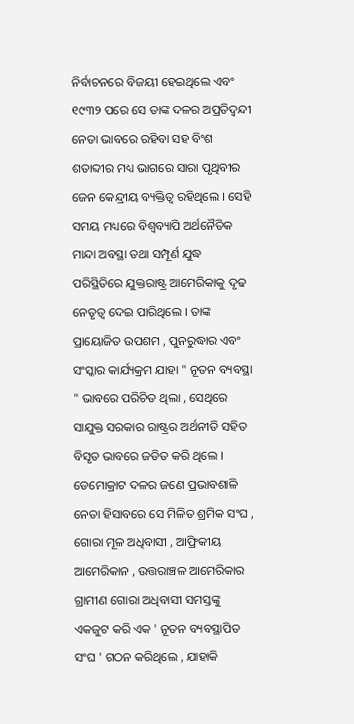ନିର୍ବାଚନରେ ବିଜୟୀ ହେଇଥିଲେ ଏବଂ ୧୯୩୨ ପରେ ସେ ତାଙ୍କ ଦଳର ଅପ୍ରତିଦ୍ୱନ୍ଦୀ ନେତା ଭାବରେ ରହିବା ସହ ବିଂଶ ଶତାବ୍ଦୀର ମଧ୍ୟ ଭାଗରେ ସାରା ପୃଥିବୀର ଜେନ କେନ୍ଦ୍ରୀୟ ବ୍ୟକ୍ତିତ୍ୱ ରହିଥିଲେ । ସେହି ସମୟ ମଧ୍ୟରେ ବିଶ୍ୱବ୍ୟାପି ଅର୍ଥନୈତିକ ମାନ୍ଦା ଅବସ୍ଥା ତଥା ସମ୍ପୂର୍ଣ ଯୁଦ୍ଧ ପରିସ୍ଥିତିରେ ଯୁକ୍ତରାଷ୍ଟ୍ର ଆମେରିକାକୁ ଦୃଢ ନେତୃତ୍ୱ ଦେଇ ପାରିଥିଲେ । ତାଙ୍କ ପ୍ରାୟୋଜିତ ଉପଶମ , ପୁନରୁଦ୍ଧାର ଏବଂ ସଂସ୍କାର କାର୍ଯ୍ୟକ୍ରମ ଯାହା " ନୂତନ ବ୍ୟବସ୍ଥା " ଭାବରେ ପରିଚିତ ଥିଲା , ସେଥିରେ ସାଯୁକ୍ତ ସରକାର ରାଷ୍ଟ୍ରର ଅର୍ଥନୀତି ସହିତ ବିସୃତ ଭାବରେ ଜଡିତ କରି ଥିଲେ । ଡେମୋକ୍ରାଟ ଦଳର ଜଣେ ପ୍ରଭାବଶାଳି ନେତା ହିସାବରେ ସେ ମିଳିତ ଶ୍ରମିକ ସଂଘ , ଗୋରା ମୂଳ ଅଧିବାସୀ , ଆଫ୍ରିକୀୟ ଆମେରିକାନ , ଉତ୍ତରାଞ୍ଚଳ ଆମେରିକାର ଗ୍ରାମୀଣ ଗୋରା ଅଧିବାସୀ ସମସ୍ତଙ୍କୁ ଏକଜୁଟ କରି ଏକ ' ନୂତନ ବ୍ୟବସ୍ଥାପିତ ସଂଘ ' ଗଠନ କରିଥିଲେ , ଯାହାକି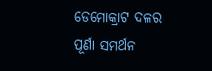ଡେମୋକ୍ରାଟ ଦଳର ପୂର୍ଣା ସମର୍ଥନ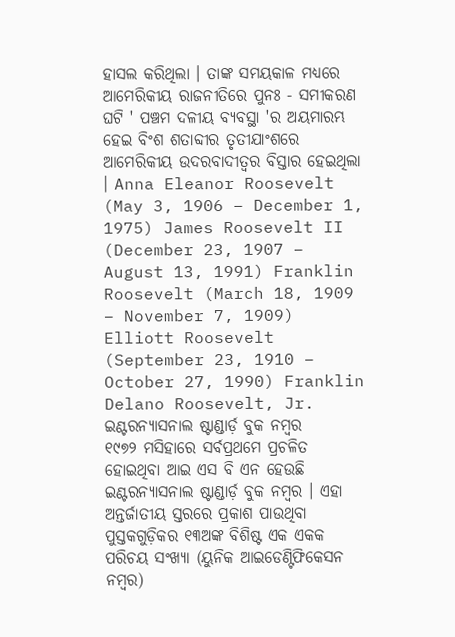ହାସଲ କରିଥିଲା । ତାଙ୍କ ସମୟକାଳ ମଧ୍ୟରେ ଆମେରିକୀୟ ରାଜନୀତିରେ ପୁନଃ - ସମୀକରଣ ଘଟି ' ପଞ୍ଚମ ଦଳୀୟ ବ୍ୟବସ୍ଥା 'ର ଅୟମାରମ୍ଭ ହେଇ ବିଂଶ ଶତାବ୍ଦୀର ତୃତୀଯାଂଶରେ ଆମେରିକୀୟ ଉଦରବାଦୀତ୍ୱର ବିସ୍ତାର ହେଇଥିଲା । Anna Eleanor Roosevelt (May 3, 1906 – December 1, 1975) James Roosevelt II (December 23, 1907 – August 13, 1991) Franklin Roosevelt (March 18, 1909 – November 7, 1909) Elliott Roosevelt (September 23, 1910 – October 27, 1990) Franklin Delano Roosevelt, Jr.
ଇଣ୍ଟରନ୍ୟାସନାଲ ଷ୍ଟାଣ୍ଡାର୍ଡ଼ ବୁକ ନମ୍ବର
୧୯୭୨ ମସିହାରେ ସର୍ବପ୍ରଥମେ ପ୍ରଚଳିତ ହୋଇଥିବା ଆଇ ଏସ ବି ଏନ ହେଉଛି ଇଣ୍ଟରନ୍ୟାସନାଲ ଷ୍ଟାଣ୍ଡାର୍ଡ଼ ବୁକ ନମ୍ବର । ଏହା ଅନ୍ତର୍ଜାତୀୟ ସ୍ତରରେ ପ୍ରକାଶ ପାଉଥିବା ପୁସ୍ତକଗୁଡ଼ିକର ୧୩ଅଙ୍କ ବିଶିଷ୍ଟ ଏକ ଏକକ ପରିଚୟ ସଂଖ୍ୟା (ୟୁନିକ ଆଇଡେଣ୍ଟିଫିକେସନ ନମ୍ବର)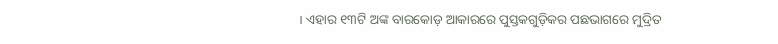। ଏହାର ୧୩ଟି ଅଙ୍କ ବାରକୋଡ଼ ଆକାରରେ ପୁସ୍ତକଗୁଡ଼ିକର ପଛଭାଗରେ ମୁଦ୍ରିତ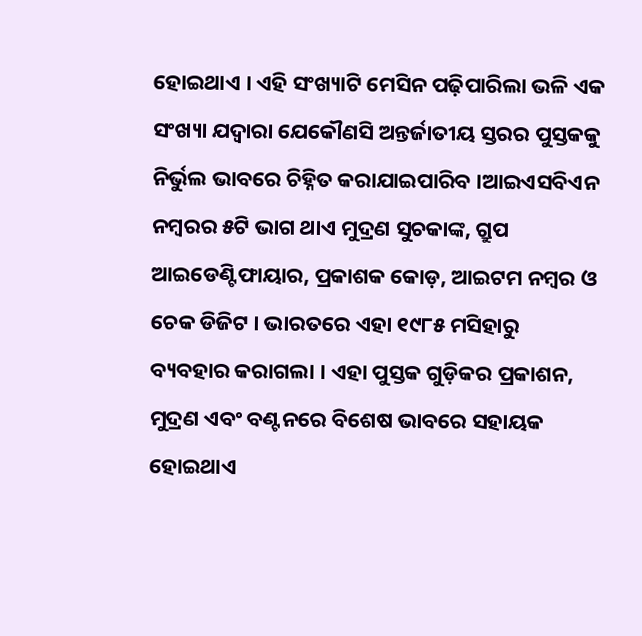ହୋଇଥାଏ । ଏହି ସଂଖ୍ୟାଟି ମେସିନ ପଢ଼ିପାରିଲା ଭଳି ଏକ ସଂଖ୍ୟା ଯଦ୍ୱାରା ଯେକୌଣସି ଅନ୍ତର୍ଜାତୀୟ ସ୍ତରର ପୁସ୍ତକକୁ ନିର୍ଭୁଲ ଭାବରେ ଚିହ୍ନିତ କରାଯାଇପାରିବ ।ଆଇଏସବିଏନ ନମ୍ବରର ୫ଟି ଭାଗ ଥାଏ ମୁଦ୍ରଣ ସୁଚକାଙ୍କ, ଗ୍ରୁପ ଆଇଡେଣ୍ଟିଫାୟାର, ପ୍ରକାଶକ କୋଡ଼, ଆଇଟମ ନମ୍ବର ଓ ଚେକ ଡିଜିଟ । ଭାରତରେ ଏହା ୧୯୮୫ ମସିହାରୁ ବ୍ୟବହାର କରାଗଲା । ଏହା ପୁସ୍ତକ ଗୁଡ଼ିକର ପ୍ରକାଶନ, ମୁଦ୍ରଣ ଏବଂ ବଣ୍ଟନରେ ବିଶେଷ ଭାବରେ ସହାୟକ ହୋଇଥାଏ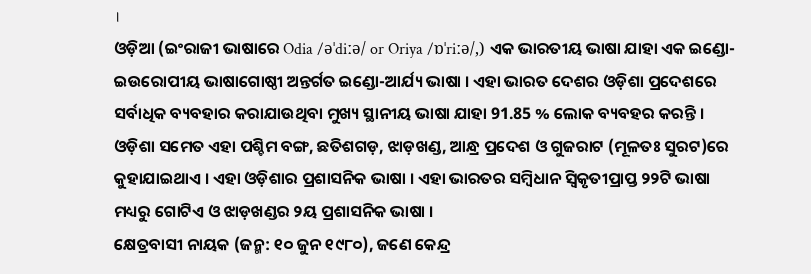।
ଓଡ଼ିଆ (ଇଂରାଜୀ ଭାଷାରେ Odia /əˈdiːə/ or Oriya /ɒˈriːə/,) ଏକ ଭାରତୀୟ ଭାଷା ଯାହା ଏକ ଇଣ୍ଡୋ-ଇଉରୋପୀୟ ଭାଷାଗୋଷ୍ଠୀ ଅନ୍ତର୍ଗତ ଇଣ୍ଡୋ-ଆର୍ଯ୍ୟ ଭାଷା । ଏହା ଭାରତ ଦେଶର ଓଡ଼ିଶା ପ୍ରଦେଶରେ ସର୍ବାଧିକ ବ୍ୟବହାର କରାଯାଉଥିବା ମୁଖ୍ୟ ସ୍ଥାନୀୟ ଭାଷା ଯାହା 91.85 % ଲୋକ ବ୍ୟବହର କରନ୍ତି । ଓଡ଼ିଶା ସମେତ ଏହା ପଶ୍ଚିମ ବଙ୍ଗ, ଛତିଶଗଡ଼, ଝାଡ଼ଖଣ୍ଡ, ଆନ୍ଧ୍ର ପ୍ରଦେଶ ଓ ଗୁଜରାଟ (ମୂଳତଃ ସୁରଟ)ରେ କୁହାଯାଇଥାଏ । ଏହା ଓଡ଼ିଶାର ପ୍ରଶାସନିକ ଭାଷା । ଏହା ଭାରତର ସମ୍ବିଧାନ ସ୍ୱିକୃତୀପ୍ରାପ୍ତ ୨୨ଟି ଭାଷା ମଧ୍ୟରୁ ଗୋଟିଏ ଓ ଝାଡ଼ଖଣ୍ଡର ୨ୟ ପ୍ରଶାସନିକ ଭାଷା ।
କ୍ଷେତ୍ରବାସୀ ନାୟକ (ଜନ୍ମ: ୧୦ ଜୁନ ୧୯୮୦), ଜଣେ କେନ୍ଦ୍ର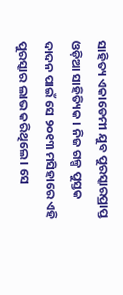ସାହିତ୍ୟ ଏକାଡେମୀ ଯୁବ ପୁରସ୍କାରପ୍ରାପ୍ତ ଓଡ଼ିଆ ସାହିତ୍ୟିକ । ନିଜ ଗଳ୍ପ ପୁସ୍ତକ ଦାଦନ ପାଇଁ ସେ ୨୦୧୩ ମସିହାରେ ଏହି ପୁରସ୍କାର ଲାଭ କରିଥିଲେ । ସେ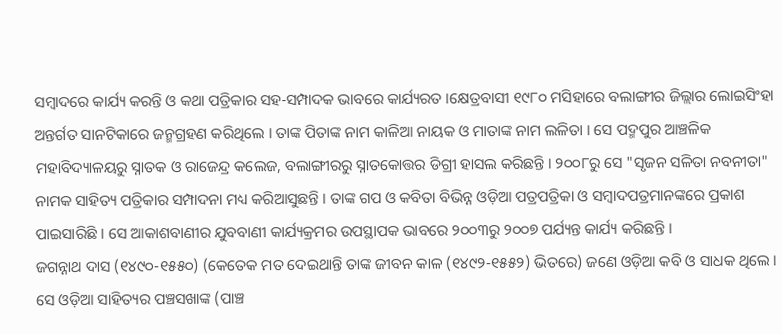ସମ୍ବାଦରେ କାର୍ଯ୍ୟ କରନ୍ତି ଓ କଥା ପତ୍ରିକାର ସହ-ସମ୍ପାଦକ ଭାବରେ କାର୍ଯ୍ୟରତ ।କ୍ଷେତ୍ରବାସୀ ୧୯୮୦ ମସିହାରେ ବଲାଙ୍ଗୀର ଜିଲ୍ଲାର ଲୋଇସିଂହା ଅନ୍ତର୍ଗତ ସାନଟିକାରେ ଜନ୍ମଗ୍ରହଣ କରିଥିଲେ । ତାଙ୍କ ପିତାଙ୍କ ନାମ କାଳିଆ ନାୟକ ଓ ମାତାଙ୍କ ନାମ ଲଳିତା । ସେ ପଦ୍ମପୁର ଆଞ୍ଚଳିକ ମହାବିଦ୍ୟାଳୟରୁ ସ୍ନାତକ ଓ ରାଜେନ୍ଦ୍ର କଲେଜ, ବଲାଙ୍ଗୀରରୁ ସ୍ନାତକୋତ୍ତର ଡିଗ୍ରୀ ହାସଲ କରିଛନ୍ତି । ୨୦୦୮ରୁ ସେ "ସୃଜନ ସଳିତା ନବନୀତା" ନାମକ ସାହିତ୍ୟ ପତ୍ରିକାର ସମ୍ପାଦନା ମଧ୍ୟ କରିଆସୁଛନ୍ତି । ତାଙ୍କ ଗପ ଓ କବିତା ବିଭିନ୍ନ ଓଡ଼ିଆ ପତ୍ରପତ୍ରିକା ଓ ସମ୍ବାଦପତ୍ରମାନଙ୍କରେ ପ୍ରକାଶ ପାଇସାରିଛି । ସେ ଆକାଶବାଣୀର ଯୁବବାଣୀ କାର୍ଯ୍ୟକ୍ରମର ଉପସ୍ଥାପକ ଭାବରେ ୨୦୦୩ରୁ ୨୦୦୭ ପର୍ଯ୍ୟନ୍ତ କାର୍ଯ୍ୟ କରିଛନ୍ତି ।
ଜଗନ୍ନାଥ ଦାସ (୧୪୯୦-୧୫୫୦) (କେତେକ ମତ ଦେଇଥାନ୍ତି ତାଙ୍କ ଜୀବନ କାଳ (୧୪୯୨-୧୫୫୨) ଭିତରେ) ଜଣେ ଓଡ଼ିଆ କବି ଓ ସାଧକ ଥିଲେ । ସେ ଓଡ଼ିଆ ସାହିତ୍ୟର ପଞ୍ଚସଖାଙ୍କ (ପାଞ୍ଚ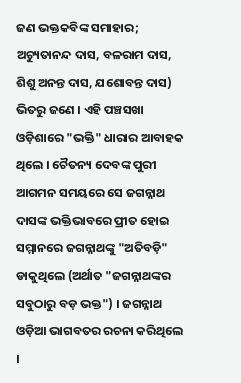ଜଣ ଭକ୍ତକବିଙ୍କ ସମାହାର; ଅଚ୍ୟୁତାନନ୍ଦ ଦାସ, ବଳରାମ ଦାସ, ଶିଶୁ ଅନନ୍ତ ଦାସ, ଯଶୋବନ୍ତ ଦାସ) ଭିତରୁ ଜଣେ । ଏହି ପଞ୍ଚସଖା ଓଡ଼ିଶାରେ "ଭକ୍ତି" ଧାରାର ଆବାହକ ଥିଲେ । ଚୈତନ୍ୟ ଦେବଙ୍କ ପୁରୀ ଆଗମନ ସମୟରେ ସେ ଜଗନ୍ନାଥ ଦାସଙ୍କ ଭକ୍ତିଭାବରେ ପ୍ରୀତ ହୋଇ ସମ୍ମାନରେ ଜଗନ୍ନାଥଙ୍କୁ "ଅତିବଡ଼ି" ଡାକୁଥିଲେ (ଅର୍ଥାତ "ଜଗନ୍ନାଥଙ୍କର ସବୁଠାରୁ ବଡ଼ ଭକ୍ତ") । ଜଗନ୍ନାଥ ଓଡ଼ିଆ ଭାଗବତର ରଚନା କରିଥିଲେ ।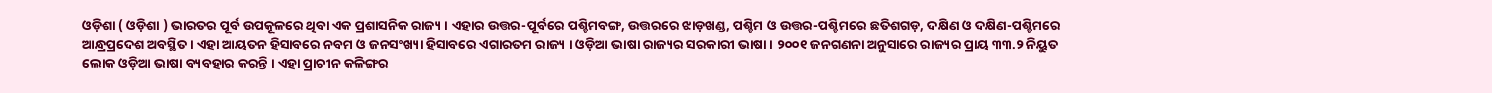ଓଡ଼ିଶା ( ଓଡ଼ିଶା ) ଭାରତର ପୂର୍ବ ଉପକୂଳରେ ଥିବା ଏକ ପ୍ରଶାସନିକ ରାଜ୍ୟ । ଏହାର ଉତ୍ତର-ପୂର୍ବରେ ପଶ୍ଚିମବଙ୍ଗ, ଉତ୍ତରରେ ଝାଡ଼ଖଣ୍ଡ, ପଶ୍ଚିମ ଓ ଉତ୍ତର-ପଶ୍ଚିମରେ ଛତିଶଗଡ଼, ଦକ୍ଷିଣ ଓ ଦକ୍ଷିଣ-ପଶ୍ଚିମରେ ଆନ୍ଧ୍ରପ୍ରଦେଶ ଅବସ୍ଥିତ । ଏହା ଆୟତନ ହିସାବରେ ନବମ ଓ ଜନସଂଖ୍ୟା ହିସାବରେ ଏଗାରତମ ରାଜ୍ୟ । ଓଡ଼ିଆ ଭାଷା ରାଜ୍ୟର ସରକାରୀ ଭାଷା । ୨୦୦୧ ଜନଗଣନା ଅନୁସାରେ ରାଜ୍ୟର ପ୍ରାୟ ୩୩.୨ ନିୟୁତ ଲୋକ ଓଡ଼ିଆ ଭାଷା ବ୍ୟବହାର କରନ୍ତି । ଏହା ପ୍ରାଚୀନ କଳିଙ୍ଗର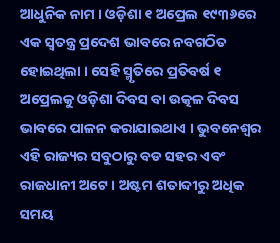ଆଧୁନିକ ନାମ । ଓଡ଼ିଶା ୧ ଅପ୍ରେଲ ୧୯୩୬ରେ ଏକ ସ୍ୱତନ୍ତ୍ର ପ୍ରଦେଶ ଭାବରେ ନବଗଠିତ ହୋଇଥିଲା । ସେହି ସ୍ମୃତିରେ ପ୍ରତିବର୍ଷ ୧ ଅପ୍ରେଲକୁ ଓଡ଼ିଶା ଦିବସ ବା ଉତ୍କଳ ଦିବସ ଭାବରେ ପାଳନ କରାଯାଇଥାଏ । ଭୁବନେଶ୍ୱର ଏହି ରାଜ୍ୟର ସବୁଠାରୁ ବଡ ସହର ଏବଂ ରାଜଧାନୀ ଅଟେ । ଅଷ୍ଟମ ଶତାବ୍ଦୀରୁ ଅଧିକ ସମୟ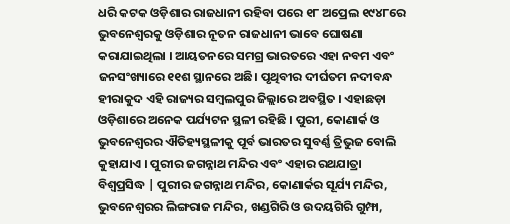ଧରି କଟକ ଓଡ଼ିଶାର ରାଜଧାନୀ ରହିବା ପରେ ୧୮ ଅପ୍ରେଲ ୧୯୪୮ରେ ଭୁବନେଶ୍ୱରକୁ ଓଡ଼ିଶାର ନୂତନ ରାଜଧାନୀ ଭାବେ ଘୋଷଣା କରାଯାଇଥିଲା । ଆୟତନରେ ସମଗ୍ର ଭାରତରେ ଏହା ନବମ ଏବଂ ଜନସଂଖ୍ୟାରେ ୧୧ଶ ସ୍ଥାନରେ ଅଛି। ପୃଥିବୀର ଦୀର୍ଘତମ ନଦୀବନ୍ଧ ହୀରାକୁଦ ଏହି ରାଜ୍ୟର ସମ୍ବଲପୁର ଜିଲ୍ଲାରେ ଅବସ୍ଥିତ । ଏହାଛଡ଼ା ଓଡ଼ିଶାରେ ଅନେକ ପର୍ଯ୍ୟଟନ ସ୍ଥଳୀ ରହିଛି । ପୁରୀ, କୋଣାର୍କ ଓ ଭୁବନେଶ୍ୱରର ଐତିହ୍ୟସ୍ଥଳୀକୁ ପୂର୍ବ ଭାରତର ସୁବର୍ଣ୍ଣ ତ୍ରିଭୁଜ ବୋଲି କୁହାଯାଏ । ପୁରୀର ଜଗନ୍ନାଥ ମନ୍ଦିର ଏବଂ ଏହାର ରଥଯାତ୍ରା ବିଶ୍ୱପ୍ରସିଦ୍ଧ | ପୁରୀର ଜଗନ୍ନାଥ ମନ୍ଦିର, କୋଣାର୍କର ସୂର୍ଯ୍ୟ ମନ୍ଦିର, ଭୁବନେଶ୍ୱରର ଲିଙ୍ଗରାଜ ମନ୍ଦିର, ଖଣ୍ଡଗିରି ଓ ଉଦୟଗିରି ଗୁମ୍ଫା,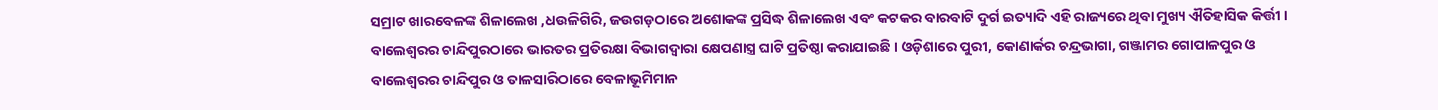ସମ୍ରାଟ ଖାରବେଳଙ୍କ ଶିଳାଲେଖ ,ଧଉଳିଗିରି, ଜଉଗଡ଼ଠାରେ ଅଶୋକଙ୍କ ପ୍ରସିଦ୍ଧ ଶିଳାଲେଖ ଏବଂ କଟକର ବାରବାଟି ଦୁର୍ଗ ଇତ୍ୟାଦି ଏହି ରାଜ୍ୟରେ ଥିବା ମୁଖ୍ୟ ଐତିହାସିକ କିର୍ତ୍ତୀ । ବାଲେଶ୍ୱରର ଚାନ୍ଦିପୁରଠାରେ ଭାରତର ପ୍ରତିରକ୍ଷା ବିଭାଗଦ୍ୱାରା କ୍ଷେପଣାସ୍ତ୍ର ଘାଟି ପ୍ରତିଷ୍ଠା କରାଯାଇଛି । ଓଡ଼ିଶାରେ ପୁରୀ, କୋଣାର୍କର ଚନ୍ଦ୍ରଭାଗା, ଗଞ୍ଜାମର ଗୋପାଳପୁର ଓ ବାଲେଶ୍ୱରର ଚାନ୍ଦିପୁର ଓ ତାଳସାରିଠାରେ ବେଳାଭୂମିମାନ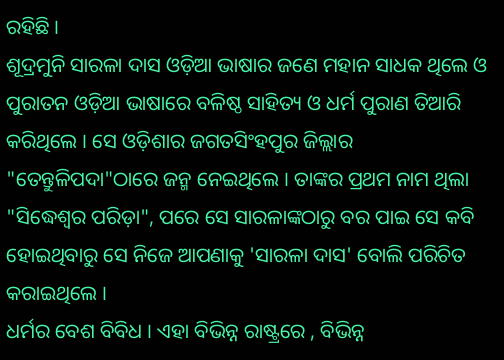ରହିଛି ।
ଶୂଦ୍ରମୁନି ସାରଳା ଦାସ ଓଡ଼ିଆ ଭାଷାର ଜଣେ ମହାନ ସାଧକ ଥିଲେ ଓ ପୁରାତନ ଓଡ଼ିଆ ଭାଷାରେ ବଳିଷ୍ଠ ସାହିତ୍ୟ ଓ ଧର୍ମ ପୁରାଣ ତିଆରି କରିଥିଲେ । ସେ ଓଡ଼ିଶାର ଜଗତସିଂହପୁର ଜିଲ୍ଲାର "ତେନ୍ତୁଳିପଦା"ଠାରେ ଜନ୍ମ ନେଇଥିଲେ । ତାଙ୍କର ପ୍ରଥମ ନାମ ଥିଲା "ସିଦ୍ଧେଶ୍ୱର ପରିଡ଼ା", ପରେ ସେ ସାରଳାଙ୍କଠାରୁ ବର ପାଇ ସେ କବି ହୋଇଥିବାରୁ ସେ ନିଜେ ଆପଣାକୁ 'ସାରଳା ଦାସ' ବୋଲି ପରିଚିତ କରାଇଥିଲେ ।
ଧର୍ମର ବେଶ ବିବିଧ । ଏହା ବିଭିନ୍ନ ରାଷ୍ଟ୍ରରେ , ବିଭିନ୍ନ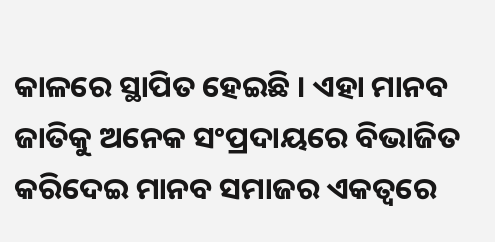କାଳରେ ସ୍ଥାପିତ ହେଇଛି । ଏହା ମାନବ ଜାତିକୁ ଅନେକ ସଂପ୍ରଦାୟରେ ବିଭାଜିତ କରିଦେଇ ମାନବ ସମାଜର ଏକତ୍ୱରେ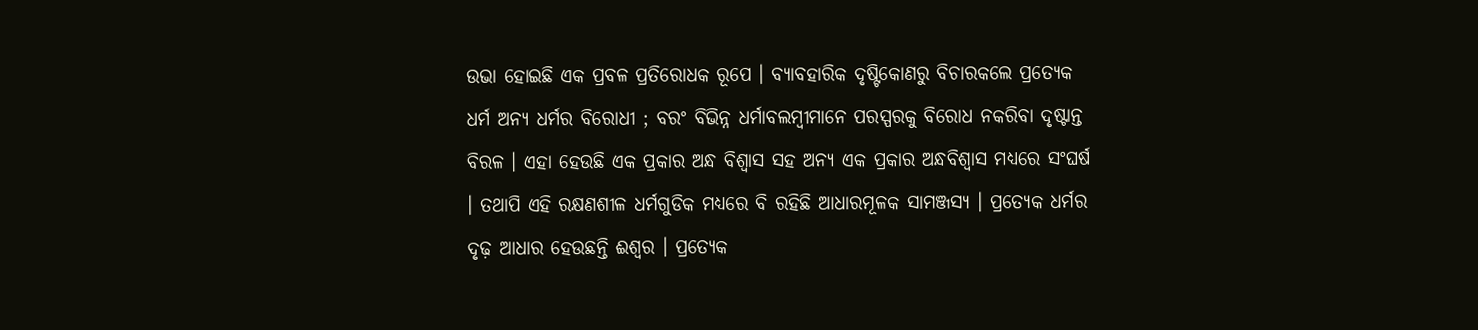ଉଭା ହୋଇଛି ଏକ ପ୍ରବଳ ପ୍ରତିରୋଧକ ରୂପେ । ବ୍ୟାବହାରିକ ଦୃଷ୍ଟିକୋଣରୁ ବିଚାରକଲେ ପ୍ରତ୍ୟେକ ଧର୍ମ ଅନ୍ଯ ଧର୍ମର ବିରୋଧୀ ; ବରଂ ବିଭିନ୍ନ ଧର୍ମାବଲମ୍ବୀମାନେ ପରସ୍ପରକୁ ବିରୋଧ ନକରିବା ଦୃଷ୍ଟାନ୍ତ ବିରଳ । ଏହା ହେଉଛି ଏକ ପ୍ରକାର ଅନ୍ଧ ବିଶ୍ୱାସ ସହ ଅନ୍ଯ ଏକ ପ୍ରକାର ଅନ୍ଧବିଶ୍ୱାସ ମଧ୍ଯରେ ସଂଘର୍ଷ । ତଥାପି ଏହି ରକ୍ଷଣଶୀଳ ଧର୍ମଗୁଡିକ ମଧ୍ଯରେ ବି ରହିଛି ଆଧାରମୂଳକ ସାମଞ୍ଜସ୍ଯ । ପ୍ରତ୍ୟେକ ଧର୍ମର ଦୃଢ଼ ଆଧାର ହେଉଛନ୍ତି ଈଶ୍ୱର । ପ୍ରତ୍ଯେକ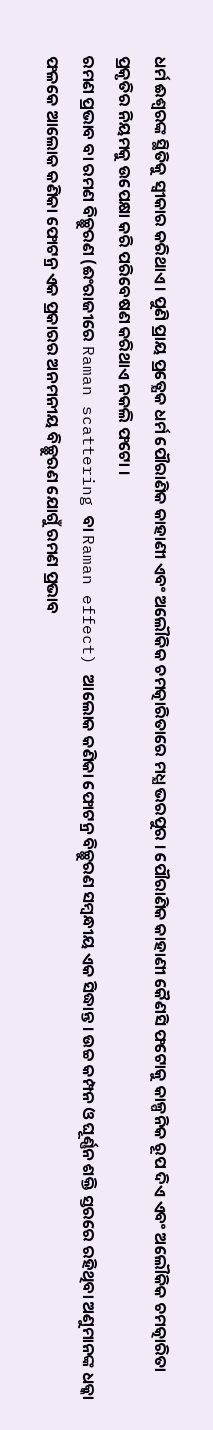ଧର୍ମ ଈଶ୍ୱରଙ୍କ ସ୍ଥିତିକୁ ସ୍ୱୀକାର କରିଥାଏ । ପୁଣି ପ୍ରାୟ ପ୍ରତ୍ଯେକ ଧର୍ମ ପୌରାଣିକ କାହାଣୀ ଏବଂ ଅଲୌକିକ ଚମତ୍କାରିତାରେ ମଧ୍ଯ ଭରପୁର । ପୌରାଣିକ କାହାଣୀ କୈଣସି ଫଟୋକୁ କାଳ୍ପନିକ ରୂପ ଦିଏ ଏବଂ ଅଲୌକିକ ଚମତ୍କାରିତା ପ୍ରକୃତିର ନିୟମକୁ ଉପେକ୍ଷା କରି ପରିବେଷଣ କରିଥାଏ ନକଲି ଫଟୋ ।
ରମଣ ପ୍ରଭାବ ବା ରମଣ ବିଚ୍ଛୁରଣ (ଈଂରାଜୀରେ Raman scattering ବା Raman effect) ଆଲୋକ କଣିକା ଫୋଟନ୍ର ବିଚ୍ଛୁରଣ ସମ୍ୱନ୍ଧୀୟ ଏକ ସିଦ୍ଧାନ୍ତ । ଉଚ୍ଚ କମ୍ପନ ଓ ଘୂର୍ଣ୍ଣନ ଶକ୍ତି ସ୍ତରରେ ରହିଥିବା ଅଣୁମାନଙ୍କ ଧକ୍କା ଫଳକେ ଆଲୋକ କଣିକା ଫୋଟନ୍ର ଏକ ପ୍ରକାରର ଅନମନୀୟ ବିଚ୍ଛୁରଣ ଯୋଗୁଁ ରମଣ ପ୍ରଭାବ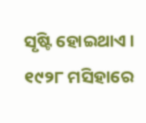ସୃଷ୍ଟି ହୋଇଥାଏ । ୧୯୨୮ ମସିହାରେ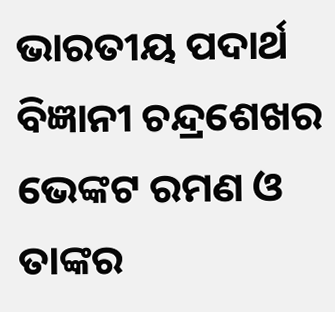ଭାରତୀୟ ପଦାର୍ଥ ବିଜ୍ଞାନୀ ଚନ୍ଦ୍ରଶେଖର ଭେଙ୍କଟ ରମଣ ଓ ତାଙ୍କର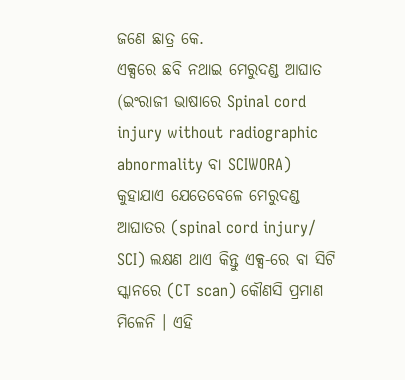ଜଣେ ଛାତ୍ର କେ.
ଏକ୍ସରେ ଛବି ନଥାଇ ମେରୁଦଣ୍ଡ ଆଘାତ (ଇଂରାଜୀ ଭାଷାରେ Spinal cord injury without radiographic abnormality ବା SCIWORA) କୁହାଯାଏ ଯେତେବେଳେ ମେରୁଦଣ୍ଡ ଆଘାତର (spinal cord injury/ SCI) ଲକ୍ଷଣ ଥାଏ କିନ୍ତୁ ଏକ୍ସ-ରେ ବା ସିଟି ସ୍କାନରେ (CT scan) କୌଣସି ପ୍ରମାଣ ମିଳେନି । ଏହି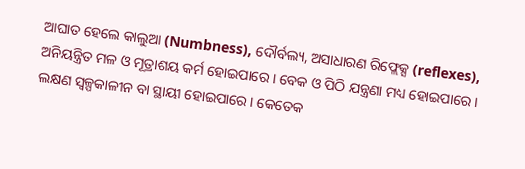ଆଘାତ ହେଲେ କାଲୁଆ (Numbness), ଦୌର୍ବଲ୍ୟ, ଅସାଧାରଣ ରିଫ୍ଲେକ୍ସ (reflexes), ଅନିୟନ୍ତ୍ରିତ ମଳ ଓ ମୂତ୍ରାଶୟ କର୍ମ ହୋଇପାରେ । ବେକ ଓ ପିଠି ଯନ୍ତ୍ରଣା ମଧ୍ୟ ହୋଇପାରେ । ଲକ୍ଷଣ ସ୍ୱଳ୍ପକାଳୀନ ବା ସ୍ଥାୟୀ ହୋଇପାରେ । କେତେକ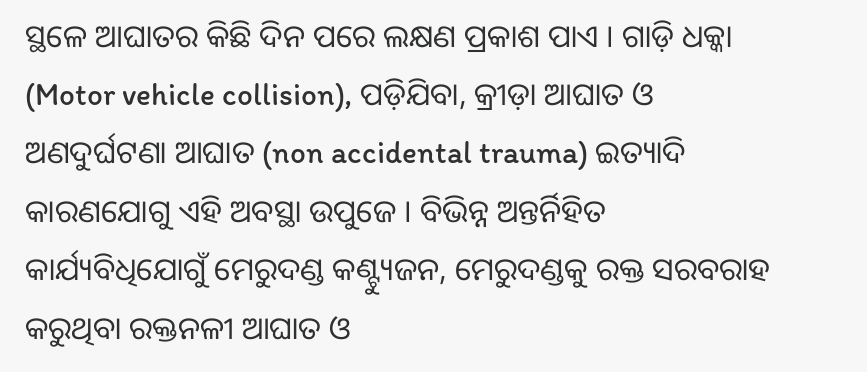ସ୍ଥଳେ ଆଘାତର କିଛି ଦିନ ପରେ ଲକ୍ଷଣ ପ୍ରକାଶ ପାଏ । ଗାଡ଼ି ଧକ୍କା (Motor vehicle collision), ପଡ଼ିଯିବା, କ୍ରୀଡ଼ା ଆଘାତ ଓ ଅଣଦୁର୍ଘଟଣା ଆଘାତ (non accidental trauma) ଇତ୍ୟାଦି କାରଣଯୋଗୁ ଏହି ଅବସ୍ଥା ଉପୁଜେ । ବିଭିନ୍ନ ଅନ୍ତର୍ନିହିତ କାର୍ଯ୍ୟବିଧିଯୋଗୁଁ ମେରୁଦଣ୍ଡ କଣ୍ଟ୍ୟୁଜନ, ମେରୁଦଣ୍ଡକୁ ରକ୍ତ ସରବରାହ କରୁଥିବା ରକ୍ତନଳୀ ଆଘାତ ଓ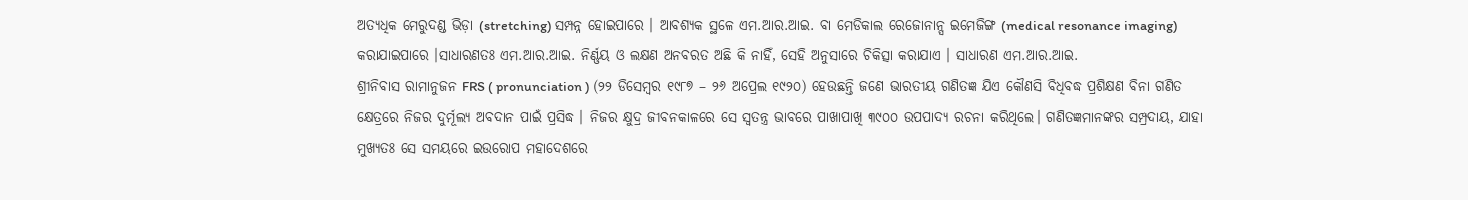ଅତ୍ୟଧିକ ମେରୁଦଣ୍ଡ ଭିଡ଼ା (stretching) ସମ୍ପନ୍ନ ହୋଇପାରେ । ଆବଶ୍ୟକ ସ୍ଥଳେ ଏମ.ଆର.ଆଇ. ବା ମେଡିକାଲ ରେଜୋନାନ୍ସ ଇମେଜିଙ୍ଗ (medical resonance imaging) କରାଯାଇପାରେ ।ସାଧାରଣତଃ ଏମ.ଆର.ଆଇ. ନିର୍ଣ୍ଣୟ ଓ ଲକ୍ଷଣ ଅନବରତ ଅଛି କି ନାହିଁ, ସେହି ଅନୁସାରେ ଚିକିତ୍ସା କରାଯାଏ । ସାଧାରଣ ଏମ.ଆର.ଆଇ.
ଶ୍ରୀନିବାସ ରାମାନୁଜନ FRS ( pronunciation ) (୨୨ ଡିସେମ୍ବର ୧୯୮୭ – ୨୬ ଅପ୍ରେଲ ୧୯୨୦) ହେଉଛନ୍ତି ଜଣେ ଭାରତୀୟ ଗଣିତଜ୍ଞ ଯିଏ କୌଣସି ବିଧିବଦ୍ଧ ପ୍ରଶିକ୍ଷଣ ବିନା ଗଣିତ କ୍ଷେତ୍ରରେ ନିଜର ଦୁର୍ମୂଲ୍ୟ ଅବଦାନ ପାଇଁ ପ୍ରସିଦ୍ଧ । ନିଜର କ୍ଷୁଦ୍ର ଜୀବନକାଳରେ ସେ ସ୍ୱତନ୍ତ୍ର ଭାବରେ ପାଖାପାଖି ୩୯୦୦ ଉପପାଦ୍ୟ ରଚନା କରିଥିଲେ। ଗଣିତଜ୍ଞମାନଙ୍କର ସମ୍ପ୍ରଦାୟ, ଯାହା ମୁଖ୍ୟତଃ ସେ ସମୟରେ ଇଉରୋପ ମହାଦେଶରେ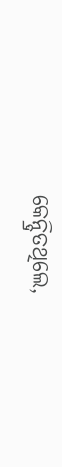କେନ୍ଦ୍ରିତଥିଲେ,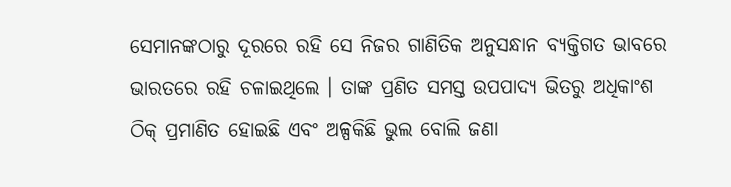ସେମାନଙ୍କଠାରୁ ଦୂରରେ ରହି ସେ ନିଜର ଗାଣିତିକ ଅନୁସନ୍ଧାନ ବ୍ୟକ୍ତିଗତ ଭାବରେ ଭାରତରେ ରହି ଚଳାଇଥିଲେ । ତାଙ୍କ ପ୍ରଣିତ ସମସ୍ତ ଉପପାଦ୍ୟ ଭିତରୁ ଅଧିକାଂଶ ଠିକ୍ ପ୍ରମାଣିତ ହୋଇଛି ଏବଂ ଅଳ୍ପକିଛି ଭୁଲ ବୋଲି ଜଣା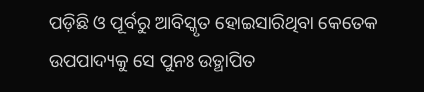ପଡ଼ିଛି ଓ ପୂର୍ବରୁ ଆବିସ୍କୃତ ହୋଇସାରିଥିବା କେତେକ ଉପପାଦ୍ୟକୁ ସେ ପୁନଃ ଉତ୍ଥାପିତ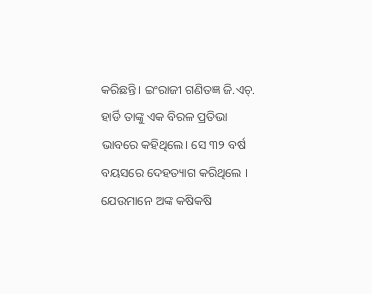କରିଛନ୍ତି। ଇଂରାଜୀ ଗଣିତଜ୍ଞ ଜି.ଏଚ୍. ହାର୍ଡି ତାଙ୍କୁ ଏକ ବିରଳ ପ୍ରତିଭା ଭାବରେ କହିଥିଲେ। ସେ ୩୨ ବର୍ଷ ବୟସରେ ଦେହତ୍ୟାଗ କରିଥିଲେ । ଯେଉମାନେ ଅଙ୍କ କଷିକଷି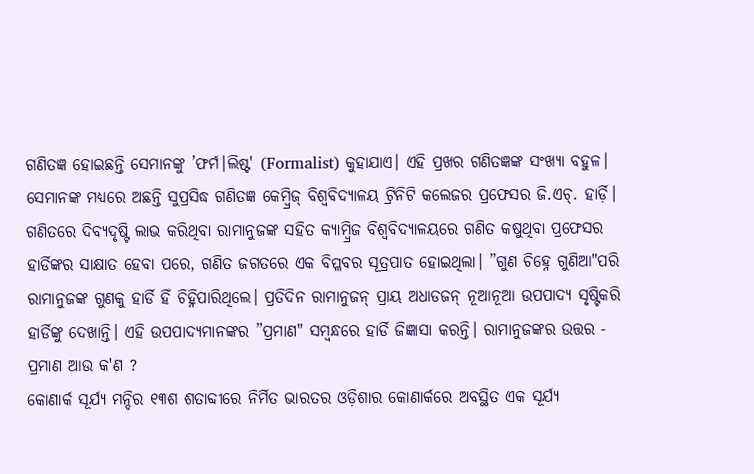ଗଣିତଜ୍ଞ ହୋଇଛନ୍ତି ସେମାନଙ୍କୁ ’ଫର୍ମ।ଲିଷ୍ଟ' (Formalist) କୁହାଯାଏ। ଏହି ପ୍ରଖର ଗଣିତଜ୍ଞଙ୍କ ସଂଖ୍ୟା ବହୁଳ। ସେମାନଙ୍କ ମଧ୍ୟରେ ଅଛନ୍ତି ସୁପ୍ରସିଦ୍ଧ ଗଣିତଜ୍ଞ କେମ୍ବ୍ରିଜ୍ ବିଶ୍ୱବିଦ୍ୟାଳୟ ଟ୍ରିନିଟି କଲେଜର ପ୍ରଫେସର ଜି.ଏଚ୍. ହାର୍ଡ଼ି। ଗଣିତରେ ଦିବ୍ୟଦୃଷ୍ଟି ଲାଭ କରିଥିବା ରାମାନୁଜଙ୍କ ସହିତ କ୍ୟାମ୍ବ୍ରିଜ ବିଶ୍ୱବିଦ୍ୟାଳୟରେ ଗଣିତ କଷୁଥିବା ପ୍ରଫେସର ହାର୍ଡିଙ୍କର ସାକ୍ଷାତ ହେବା ପରେ, ଗଣିତ ଜଗତରେ ଏକ ବିପ୍ଳବର ସୂତ୍ରପାତ ହୋଇଥିଲା। ”ଗୁଣ ଚିହ୍ନେ ଗୁଣିଆ"ପରି ରାମାନୁଜଙ୍କ ଗୁଣକୁ ହାର୍ଡି ହିଁ ଚିହ୍ନିପାରିଥିଲେ। ପ୍ରତିଦିନ ରାମାନୁଜନ୍ ପ୍ରାୟ ଅଧାଡଜନ୍ ନୂଆନୂଆ ଉପପାଦ୍ୟ ସୃଷ୍ଟିକରି ହାର୍ଡିଙ୍କୁ ଦେଖାନ୍ତି। ଏହି ଉପପାଦ୍ୟମାନଙ୍କର ”ପ୍ରମାଣ" ସମ୍ବନ୍ଧରେ ହାର୍ଡି ଜିଜ୍ଞାସା କରନ୍ତି। ରାମାନୁଜଙ୍କର ଉତ୍ତର - ପ୍ରମାଣ ଆଉ କ'ଣ ?
କୋଣାର୍କ ସୂର୍ଯ୍ୟ ମନ୍ଦିର ୧୩ଶ ଶତାବ୍ଦୀରେ ନିର୍ମିତ ଭାରତର ଓଡ଼ିଶାର କୋଣାର୍କରେ ଅବସ୍ଥିତ ଏକ ସୂର୍ଯ୍ୟ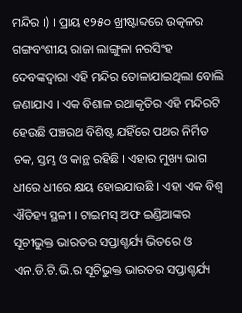ମନ୍ଦିର ।) । ପ୍ରାୟ ୧୨୫୦ ଖ୍ରୀଷ୍ଟାବ୍ଦରେ ଉତ୍କଳର ଗଙ୍ଗବଂଶୀୟ ରାଜା ଲାଙ୍ଗୁଳା ନରସିଂହ ଦେବଙ୍କଦ୍ୱାରା ଏହି ମନ୍ଦିର ତୋଳାଯାଇଥିଲା ବୋଲି ଜଣାଯାଏ । ଏକ ବିଶାଳ ରଥାକୃତିର ଏହି ମନ୍ଦିରଟି ହେଉଛି ପଞ୍ଚରଥ ବିଶିଷ୍ଟ ଯହିଁରେ ପଥର ନିର୍ମିତ ଚକ, ସ୍ତମ୍ଭ ଓ କାନ୍ଥ ରହିଛି । ଏହାର ମୁଖ୍ୟ ଭାଗ ଧୀରେ ଧୀରେ କ୍ଷୟ ହୋଇଯାଉଛି । ଏହା ଏକ ବିଶ୍ୱ ଐତିହ୍ୟ ସ୍ଥଳୀ । ଟାଇମସ୍ ଅଫ ଇଣ୍ଡିଆଙ୍କର ସୂଚୀଭୁକ୍ତ ଭାରତର ସପ୍ତାଶ୍ଚର୍ଯ୍ୟ ଭିତରେ ଓ ଏନ.ଡି.ଟି.ଭି.ର ସୂଚିଭୁକ୍ତ ଭାରତର ସପ୍ତାଶ୍ଚର୍ଯ୍ୟ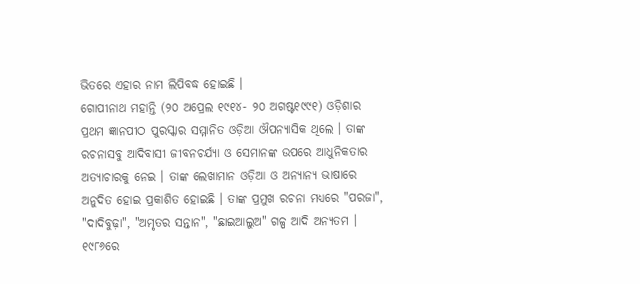ଭିତରେ ଏହାର ନାମ ଲିପିବଦ୍ଧ ହୋଇଛି ।
ଗୋପୀନାଥ ମହାନ୍ତି (୨୦ ଅପ୍ରେଲ ୧୯୧୪- ୨୦ ଅଗଷ୍ଟ୧୯୯୧) ଓଡ଼ିଶାର ପ୍ରଥମ ଜ୍ଞାନପୀଠ ପୁରସ୍କାର ସମ୍ମାନିତ ଓଡ଼ିଆ ଔପନ୍ୟାସିକ ଥିଲେ । ତାଙ୍କ ରଚନାସବୁ ଆଦିବାସୀ ଜୀବନଚର୍ଯ୍ୟା ଓ ସେମାନଙ୍କ ଉପରେ ଆଧୁନିକତାର ଅତ୍ୟାଚାରକୁ ନେଇ । ତାଙ୍କ ଲେଖାମାନ ଓଡ଼ିଆ ଓ ଅନ୍ୟାନ୍ୟ ଭାଷାରେ ଅନୁଦିତ ହୋଇ ପ୍ରକାଶିତ ହୋଇଛି । ତାଙ୍କ ପ୍ରମୁଖ ରଚନା ମଧ୍ୟରେ "ପରଜା", "ଦାଦିବୁଢ଼ା", "ଅମୃତର ସନ୍ତାନ", "ଛାଇଆଲୁଅ" ଗଳ୍ପ ଆଦି ଅନ୍ୟତମ । ୧୯୮୬ରେ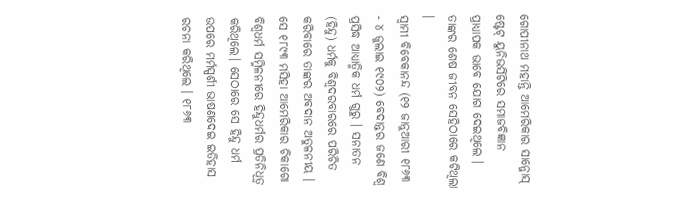ଗୋପୀନାଥ ମହାନ୍ତି ଆମେରିକାର ସାନ୍ଜୋସ୍ ଷ୍ଟେଟ୍ ୟୁନିଭର୍ସିଟିରେ ସମାଜବିଜ୍ଞାନ ପ୍ରାଧ୍ୟାପକ ଭାବେ ଯୋଗ ଦେଇଥିଲେ । ତାଙ୍କର ଶେଷ ଜୀବନ ସେହିଠାରେ କଟିଥିଲା ।
ସ୍ୱାମୀ ବିବେକାନନ୍ଦ (୧୨ ଜାନୁଆରୀ ୧୮୬୩ - ୪ ଜୁଲାଇ ୧୯୦୨) ବେଦାନ୍ତର ଜଣେ ବିଶ୍ୱ ପ୍ରସିଦ୍ଧ ଆଧ୍ୟାତ୍ମିକ ଧର୍ମ ଗୁରୁ । ସନାତନ (ହିନ୍ଦୁ) ଧର୍ମକୁ ବିଶ୍ୱଦରବାରରେ ପରିଚିତ କରିବାରେ ତାଙ୍କର ଅବଦାନ ଅତୁଳନୀୟ । ସେ ୧୮୯୩ ମସିହା ଆମେରିକାର ଚିକାଗୋ ବିଶ୍ୱଧର୍ମ ସମ୍ମିଳନୀରେ ହିନ୍ଦୁଧର୍ମର ପ୍ରତିନିଧିତ୍ୱ କରିଥିଲେ। ସେଠାରେ ସେ ହିନ୍ଦୁ ଧର୍ମ ଉପରେ ମର୍ମସ୍ପର୍ଶୀ ଭାଷଣଦେଇ ଇତିହାସ ରଚନା କରିଥିଲେ । ୧୮୬୩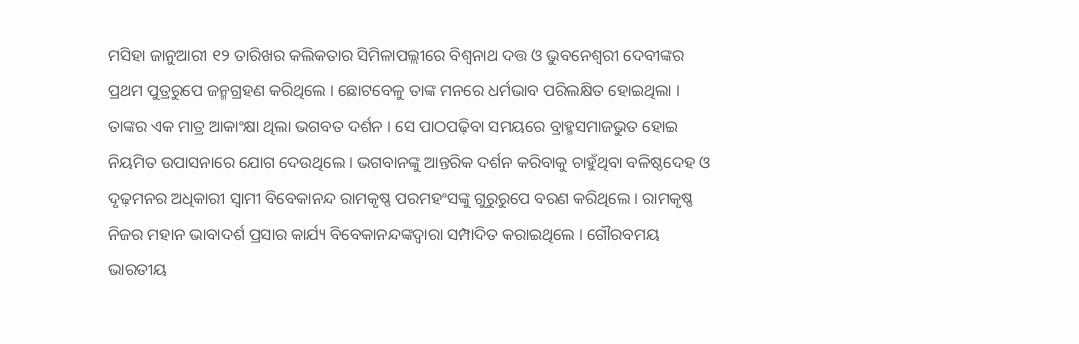ମସିହା ଜାନୁଆରୀ ୧୨ ତାରିଖର କଲିକତାର ସିମିଳାପଲ୍ଲୀରେ ବିଶ୍ୱନାଥ ଦତ୍ତ ଓ ଭୁବନେଶ୍ୱରୀ ଦେବୀଙ୍କର ପ୍ରଥମ ପୁତ୍ରରୁପେ ଜନ୍ମଗ୍ରହଣ କରିଥିଲେ । ଛୋଟବେଳୁ ତାଙ୍କ ମନରେ ଧର୍ମଭାବ ପରିଲକ୍ଷିତ ହୋଇଥିଲା । ତାଙ୍କର ଏକ ମାତ୍ର ଆକାଂକ୍ଷା ଥିଲା ଭଗବତ ଦର୍ଶନ । ସେ ପାଠପଢ଼ିବା ସମୟରେ ବ୍ରାହ୍ମସମାଜଭୁତ ହୋଇ ନିୟମିତ ଉପାସନାରେ ଯୋଗ ଦେଉଥିଲେ । ଭଗବାନଙ୍କୁ ଆନ୍ତରିକ ଦର୍ଶନ କରିବାକୁ ଚାହୁଁଥିବା ବଳିଷ୍ଠଦେହ ଓ ଦୃଢ଼ମନର ଅଧିକାରୀ ସ୍ୱାମୀ ବିବେକାନନ୍ଦ ରାମକୃଷ୍ଣ ପରମହଂସଙ୍କୁ ଗୁରୁରୁପେ ବରଣ କରିଥିଲେ । ରାମକୃଷ୍ଣ ନିଜର ମହାନ ଭାବାଦର୍ଶ ପ୍ରସାର କାର୍ଯ୍ୟ ବିବେକାନନ୍ଦଙ୍କଦ୍ୱାରା ସମ୍ପାଦିତ କରାଇଥିଲେ । ଗୌରବମୟ ଭାରତୀୟ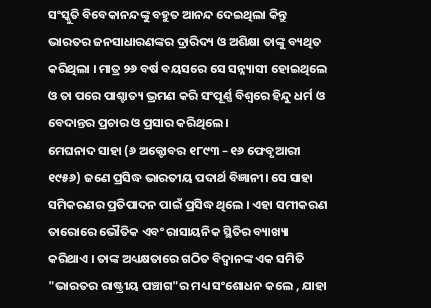ସଂସ୍କୁତି ବିବେକାନନ୍ଦଙ୍କୁ ବହୁତ ଆନନ୍ଦ ଦେଇଥିଲା କିନ୍ତୁ ଭାରତର ଜନସାଧାରଣଙ୍କର ଦ୍ରାରିଦ୍ୟ ଓ ଅଶିକ୍ଷା ତାଙ୍କୁ ବ୍ୟଥିତ କରିଥିଲା । ମାତ୍ର ୨୬ ବର୍ଷ ବୟସରେ ସେ ସନ୍ନ୍ୟାସୀ ହୋଇଥିଲେ ଓ ତା ପରେ ପାଶ୍ଚାତ୍ୟ ଭ୍ରମଣ କରି ସଂପୂର୍ଣ୍ଣ ବିଶ୍ୱରେ ହିନ୍ଦୁ ଧର୍ମ ଓ ବେଦାନ୍ତର ପ୍ରଚାର ଓ ପ୍ରସାର କରିଥିଲେ ।
ମେଘନାଦ ସାହା (୬ ଅକ୍ଟୋବର ୧୮୯୩ – ୧୬ ଫେବୃଆରୀ ୧୯୫୬) ଜଣେ ପ୍ରସିଦ୍ଧ ଭାରତୀୟ ପଦାର୍ଥ ବିଜ୍ଞାନୀ। ସେ ସାହା ସମିକରଣର ପ୍ରତିପାଦନ ପାଇଁ ପ୍ରସିଦ୍ଧ ଥିଲେ । ଏହା ସମୀକରଣ ତାରୋରେ ଭୌତିକ ଏବଂ ରାସାୟନିକ ସ୍ଥିତିର ବ୍ୟାଖ୍ୟା କରିଥାଏ । ତାଙ୍କ ଅଧ୍ୟକ୍ଷତାରେ ଗଠିତ ବିଦ୍ୱାନଙ୍କ ଏକ ସମିତି "ଭାରତର ରାଷ୍ଟ୍ରୀୟ ପଞ୍ଚାଗ"ର ମଧ୍ୟ ସଂଶୋଧନ କଲେ , ଯାହା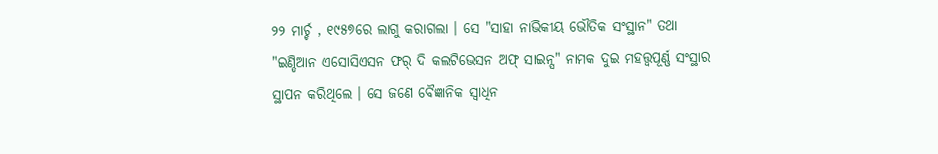୨୨ ମାର୍ଚ୍ଚ , ୧୯୫୭ରେ ଲାଗୁ କରାଗଲା । ସେ "ସାହା ନାଭିକୀୟ ଭୌତିକ ସଂସ୍ଥାନ" ତଥା "ଇଣ୍ଡିଆନ ଏସୋସିଏସନ ଫର୍ ଦି କଲଟିଭେସନ ଅଫ୍ ସାଇନ୍ସ" ନାମକ ଦୁଇ ମହତ୍ତ୍ୱପୂର୍ଣ୍ଣ ସଂସ୍ଥାର ସ୍ଥାପନ କରିଥିଲେ । ସେ ଜଣେ ବୈଜ୍ଞାନିକ ସ୍ୱାଧିନ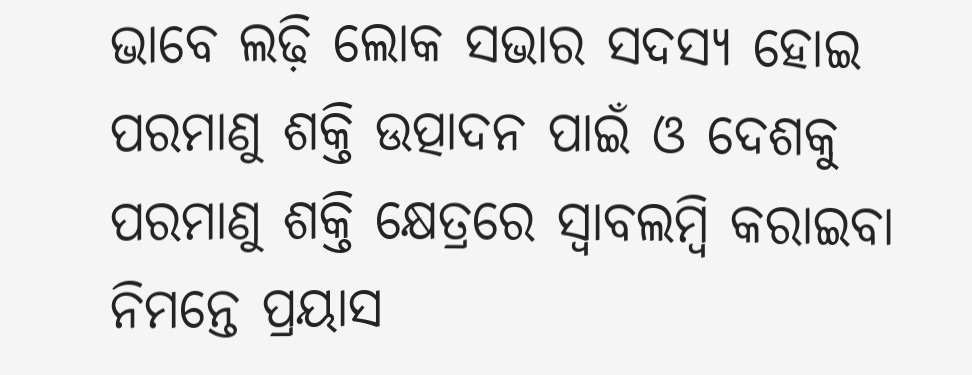ଭାବେ ଲଢ଼ି ଲୋକ ସଭାର ସଦସ୍ୟ ହୋଇ ପରମାଣୁ ଶକ୍ତି ଉତ୍ପାଦନ ପାଇଁ ଓ ଦେଶକୁ ପରମାଣୁ ଶକ୍ତି କ୍ଷେତ୍ରରେ ସ୍ୱାବଲମ୍ବି କରାଇବା ନିମନ୍ତେ ପ୍ରୟାସ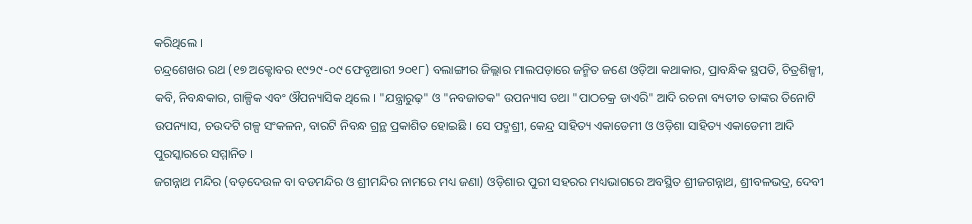କରିଥିଲେ ।
ଚନ୍ଦ୍ରଶେଖର ରଥ (୧୭ ଅକ୍ଟୋବର ୧୯୨୯-୦୯ ଫେବୃଆରୀ ୨୦୧୮) ବଲାଙ୍ଗୀର ଜିଲ୍ଲାର ମାଲପଡ଼ାରେ ଜନ୍ମିତ ଜଣେ ଓଡ଼ିଆ କଥାକାର, ପ୍ରାବନ୍ଧିକ ସ୍ଥପତି, ଚିତ୍ରଶିଳ୍ପୀ, କବି, ନିବନ୍ଧକାର, ଗାଳ୍ପିକ ଏବଂ ଔପନ୍ୟାସିକ ଥିଲେ । "ଯନ୍ତ୍ରାରୁଢ଼" ଓ "ନବଜାତକ" ଉପନ୍ୟାସ ତଥା "ପାଠଚକ୍ର ଡାଏରି" ଆଦି ରଚନା ବ୍ୟତୀତ ତାଙ୍କର ତିନୋଟି ଉପନ୍ୟାସ, ଚଉଦଟି ଗଳ୍ପ ସଂକଳନ, ବାରଟି ନିବନ୍ଧ ଗ୍ରନ୍ଥ ପ୍ରକାଶିତ ହୋଇଛି । ସେ ପଦ୍ମଶ୍ରୀ, କେନ୍ଦ୍ର ସାହିତ୍ୟ ଏକାଡେମୀ ଓ ଓଡ଼ିଶା ସାହିତ୍ୟ ଏକାଡେମୀ ଆଦି ପୁରସ୍କାରରେ ସମ୍ମାନିତ ।
ଜଗନ୍ନାଥ ମନ୍ଦିର (ବଡ଼ଦେଉଳ ବା ବଡମନ୍ଦିର ଓ ଶ୍ରୀମନ୍ଦିର ନାମରେ ମଧ୍ୟ ଜଣା) ଓଡ଼ିଶାର ପୁରୀ ସହରର ମଧ୍ୟଭାଗରେ ଅବସ୍ଥିତ ଶ୍ରୀଜଗନ୍ନାଥ, ଶ୍ରୀବଳଭଦ୍ର, ଦେବୀ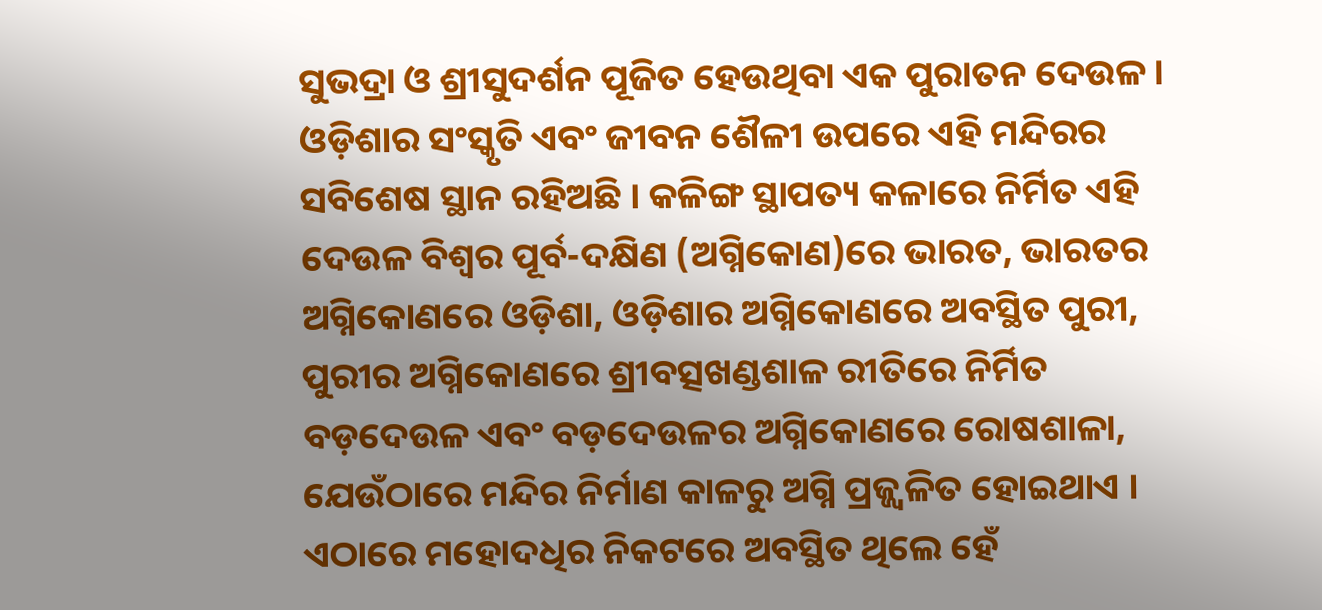ସୁଭଦ୍ରା ଓ ଶ୍ରୀସୁଦର୍ଶନ ପୂଜିତ ହେଉଥିବା ଏକ ପୁରାତନ ଦେଉଳ । ଓଡ଼ିଶାର ସଂସ୍କୃତି ଏବଂ ଜୀବନ ଶୈଳୀ ଉପରେ ଏହି ମନ୍ଦିରର ସବିଶେଷ ସ୍ଥାନ ରହିଅଛି । କଳିଙ୍ଗ ସ୍ଥାପତ୍ୟ କଳାରେ ନିର୍ମିତ ଏହି ଦେଉଳ ବିଶ୍ୱର ପୂର୍ବ-ଦକ୍ଷିଣ (ଅଗ୍ନିକୋଣ)ରେ ଭାରତ, ଭାରତର ଅଗ୍ନିକୋଣରେ ଓଡ଼ିଶା, ଓଡ଼ିଶାର ଅଗ୍ନିକୋଣରେ ଅବସ୍ଥିତ ପୁରୀ, ପୁରୀର ଅଗ୍ନିକୋଣରେ ଶ୍ରୀବତ୍ସଖଣ୍ଡଶାଳ ରୀତିରେ ନିର୍ମିତ ବଡ଼ଦେଉଳ ଏବଂ ବଡ଼ଦେଉଳର ଅଗ୍ନିକୋଣରେ ରୋଷଶାଳା, ଯେଉଁଠାରେ ମନ୍ଦିର ନିର୍ମାଣ କାଳରୁ ଅଗ୍ନି ପ୍ରଜ୍ଜ୍ୱଳିତ ହୋଇଥାଏ । ଏଠାରେ ମହୋଦଧିର ନିକଟରେ ଅବସ୍ଥିତ ଥିଲେ ହେଁ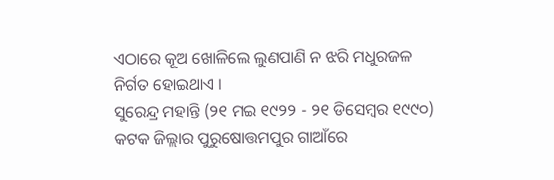ଏଠାରେ କୂଅ ଖୋଳିଲେ ଲୁଣପାଣି ନ ଝରି ମଧୁରଜଳ ନିର୍ଗତ ହୋଇଥାଏ ।
ସୁରେନ୍ଦ୍ର ମହାନ୍ତି (୨୧ ମଇ ୧୯୨୨ - ୨୧ ଡିସେମ୍ବର ୧୯୯୦) କଟକ ଜିଲ୍ଲାର ପୁରୁଷୋତ୍ତମପୁର ଗାଆଁରେ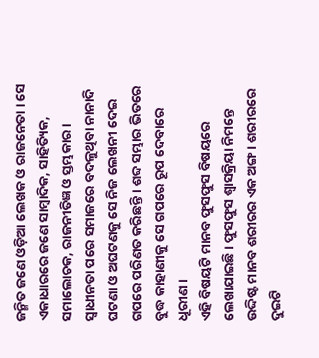ଜନ୍ମିତ ଜଣେ ଓଡ଼ିଆ ଲେଖକ ଓ ରାଜନେତା । ସେ ଏକାଧାରରେ ଜଣେ ସାମ୍ବାଦିକ, ସାହିତ୍ୟିକ, ସମାଲୋଚକ, ରାଜନୀତିଜ୍ଞ ଓ ସ୍ତମ୍ଭକାର । ସ୍ୱାଧୀନତା ପରେ ସମାଜରେ ବଦଳୁଥିବା ନାନାଦି ଘଟଣା ଓ ଅଘଟଣକୁ ସେ ନିଜ ଲେଖନୀ ଦେଇ ଗପରେ ପରିଣତ କରିଛନ୍ତି । ଶବ୍ଦ ସମ୍ଭାର ଭିତରେ ବୁଦ୍ଧ କାହାଣୀକୁ ସେ ଗପରେ ରୂପ ଦେବାରେ ଧୂରୀଣ ।
ଏହି ବିଷୟଟି ମାନବ ଫୁସଫୁସ ବିଷୟରେ ଲେଖାଯାଇଛି । ଫୁସଫୁସ ଶ୍ୱାସକ୍ରିୟା ନିମନ୍ତେ ଉଦ୍ଦିଷ୍ଟ ମାନବ ଶରୀରର ଏକ ଅଙ୍ଗ । ଶରୀରରେ ଦୁଇଟି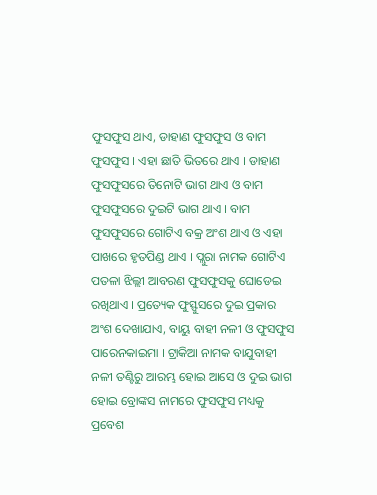ଫୁସଫୁସ ଥାଏ, ଡାହାଣ ଫୁସଫୁସ ଓ ବାମ ଫୁସଫୁସ । ଏହା ଛାତି ଭିତରେ ଥାଏ । ଡାହାଣ ଫୁସଫୁସରେ ତିନୋଟି ଭାଗ ଥାଏ ଓ ବାମ ଫୁସଫୁସରେ ଦୁଇଟି ଭାଗ ଥାଏ । ବାମ ଫୁସଫୁସରେ ଗୋଟିଏ ବକ୍ର ଅଂଶ ଥାଏ ଓ ଏହା ପାଖରେ ହୃତପିଣ୍ଡ ଥାଏ । ପ୍ଲୁରା ନାମକ ଗୋଟିଏ ପତଳା ଝିଲ୍ଲୀ ଆବରଣ ଫୁସଫୁସକୁ ଘୋଡେଇ ରଖିଥାଏ । ପ୍ରତ୍ୟେକ ଫୁସ୍ଫୁସରେ ଦୁଇ ପ୍ରକାର ଅଂଶ ଦେଖାଯାଏ, ବାୟୁ ବାହୀ ନଳୀ ଓ ଫୁସଫୁସ ପାରେନକାଇମା । ଟ୍ରାକିଆ ନାମକ ବାଯୁବାହୀ ନଳୀ ତଣ୍ଟିରୁ ଆରମ୍ଭ ହୋଇ ଆସେ ଓ ଦୁଇ ଭାଗ ହୋଇ ବ୍ରୋଙ୍କସ ନାମରେ ଫୁସଫୁସ ମଧ୍ୟକୁ ପ୍ରବେଶ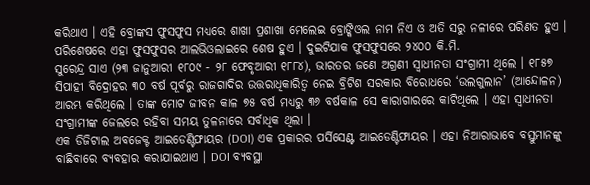କରିଥାଏ । ଏହି ବ୍ରୋଙ୍କସ ଫୁସଫୁସ ମଧ୍ୟରେ ଶାଖା ପ୍ରଶାଖା ମେଲେଇ ବ୍ରୋଙ୍କିଓଲ ନାମ ନିଏ ଓ ଅତି ସରୁ ନଳୀରେ ପରିଣତ ହୁଏ । ପରିଶେଷରେ ଏହା ଫୁସଫୁସର ଆଲଭିଓଲାଇରେ ଶେଷ ହୁଏ । ଦୁଇଟିଯାକ ଫୁସଫୁସରେ ୨୪୦୦ କି.ମି.
ସୁରେନ୍ଦ୍ର ସାଏ (୨୩ ଜାନୁଆରୀ ୧୮୦୯ - ୨୮ ଫେବୃଆରୀ ୧୮୮୪), ଭାରତର ଜଣେ ଅଗ୍ରଣୀ ସ୍ୱାଧୀନତା ସଂଗ୍ରାମୀ ଥିଲେ । ୧୮୫୭ ସିପାହୀ ବିଦ୍ରୋହର ୩୦ ବର୍ଷ ପୂର୍ବରୁ ରାଜଗାଦିର ଉତ୍ତରାଧିକାରିତ୍ୱ ନେଇ ବ୍ରିଟିଶ ସରକାର ବିରୋଧରେ ‘ଉଲଗୁଲାନ’ (ଆନ୍ଦୋଳନ) ଆରମ୍ଭ କରିଥିଲେ । ତାଙ୍କ ମୋଟ ଜୀବନ କାଳ ୭୫ ବର୍ଷ ମଧ୍ୟରୁ ୩୬ ବର୍ଷକାଳ ସେ କାରାଗାରରେ କାଟିଥିଲେ । ଏହା ସ୍ୱାଧୀନତା ସଂଗ୍ରାମୀଙ୍କ ଜେଲରେ ରହିବା ସମୟ ତୁଳନାରେ ସର୍ବାଧିକ ଥିଲା ।
ଏକ ଡିଜିଟାଲ ଅବଜେକ୍ଟ ଆଇଡେଣ୍ଟିଫାୟର (DOI) ଏକ ପ୍ରକାରର ପର୍ସିସେଣ୍ଟ ଆଇଡେଣ୍ଟିଫାୟର । ଏହା ନିଆରାଭାବେ ବସ୍ତୁମାନଙ୍କୁ ବାଛିବାରେ ବ୍ୟବହାର କରାଯାଇଥାଏ । DOI ବ୍ୟବସ୍ଥା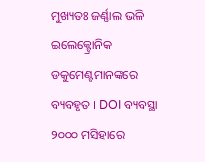ମୁଖ୍ୟତଃ ଜର୍ଣ୍ଣାଲ ଭଳି ଇଲେକ୍ଟ୍ରୋନିକ ଡକୁମେଣ୍ଟମାନଙ୍କରେ ବ୍ୟବହୃତ । DOI ବ୍ୟବସ୍ଥା ୨୦୦୦ ମସିହାରେ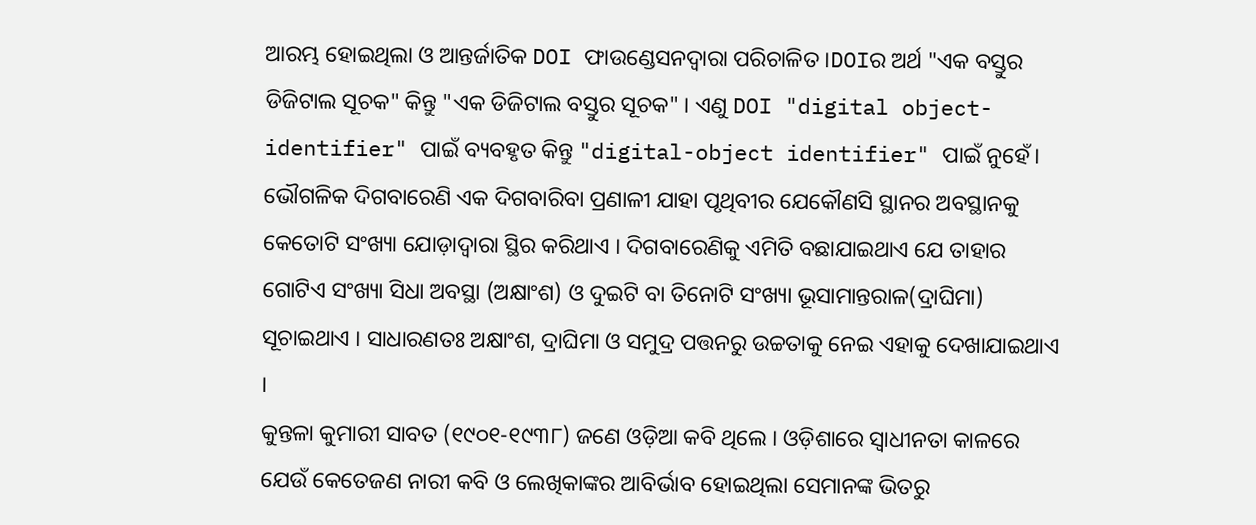ଆରମ୍ଭ ହୋଇଥିଲା ଓ ଆନ୍ତର୍ଜାତିକ DOI ଫାଉଣ୍ଡେସନଦ୍ୱାରା ପରିଚାଳିତ ।DOIର ଅର୍ଥ "ଏକ ବସ୍ତୁର ଡିଜିଟାଲ ସୂଚକ" କିନ୍ତୁ "ଏକ ଡିଜିଟାଲ ବସ୍ତୁର ସୂଚକ" । ଏଣୁ DOI "digital object-identifier" ପାଇଁ ବ୍ୟବହୃତ କିନ୍ତୁ "digital-object identifier" ପାଇଁ ନୁହେଁ।
ଭୌଗଳିକ ଦିଗବାରେଣି ଏକ ଦିଗବାରିବା ପ୍ରଣାଳୀ ଯାହା ପୃଥିବୀର ଯେକୌଣସି ସ୍ଥାନର ଅବସ୍ଥାନକୁ କେତୋଟି ସଂଖ୍ୟା ଯୋଡ଼ାଦ୍ୱାରା ସ୍ଥିର କରିଥାଏ । ଦିଗବାରେଣିକୁ ଏମିତି ବଛାଯାଇଥାଏ ଯେ ତାହାର ଗୋଟିଏ ସଂଖ୍ୟା ସିଧା ଅବସ୍ଥା (ଅକ୍ଷାଂଶ) ଓ ଦୁଇଟି ବା ତିନୋଟି ସଂଖ୍ୟା ଭୂସାମାନ୍ତରାଳ(ଦ୍ରାଘିମା) ସୂଚାଇଥାଏ । ସାଧାରଣତଃ ଅକ୍ଷାଂଶ, ଦ୍ରାଘିମା ଓ ସମୁଦ୍ର ପତ୍ତନରୁ ଉଚ୍ଚତାକୁ ନେଇ ଏହାକୁ ଦେଖାଯାଇଥାଏ ।
କୁନ୍ତଳା କୁମାରୀ ସାବତ (୧୯୦୧-୧୯୩୮) ଜଣେ ଓଡ଼ିଆ କବି ଥିଲେ । ଓଡ଼ିଶାରେ ସ୍ୱାଧୀନତା କାଳରେ ଯେଉଁ କେତେଜଣ ନାରୀ କବି ଓ ଲେଖିକାଙ୍କର ଆବିର୍ଭାବ ହୋଇଥିଲା ସେମାନଙ୍କ ଭିତରୁ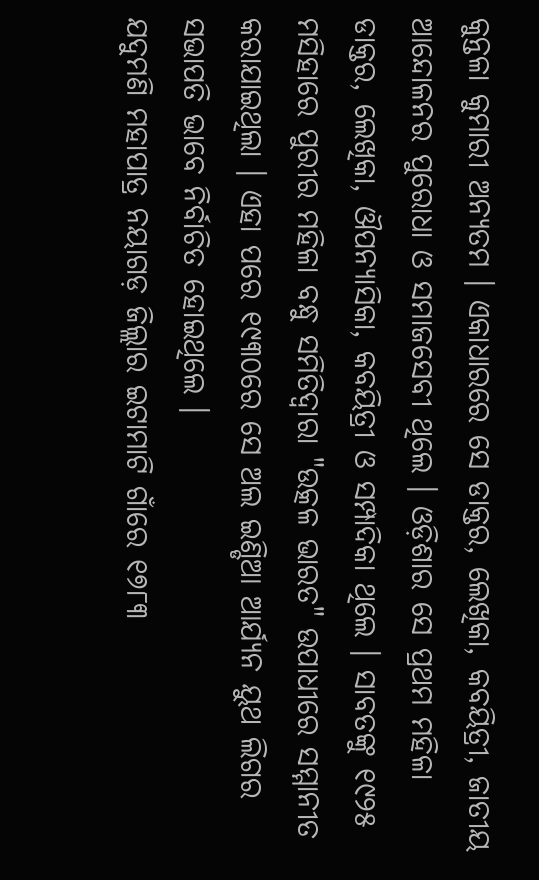କୁନ୍ତଳା କୁମାରୀ ଅନ୍ୟତମ । ଏକାଧାରରେ ସେ ଡାକ୍ତର, ଲେଖିକା, କବୟିତ୍ରୀ, ଜାତୀୟ ଆନ୍ଦୋଳନର ପୁରୋଧା ଓ ସମାଜସେବୀ ଥିଲେ । ଓଡ଼ିଶାର ସେ ପ୍ରଥମ ମହିଳା ଡାକ୍ତର, ଲେଖିକା, ଔପନ୍ୟାସିକା, କବୟିତ୍ରୀ ଓ ସମ୍ପାଦିକା ଥିଲେ । ସାବତଙ୍କୁ ୧୯୨୫ ମସିହାରେ ପୁରୀର ମହିଳା ବନ୍ଧୁ ସମିତିଦ୍ୱାରା "ଉତ୍କଳ ଭାରତ" ଉପାଧୀରେ ସମ୍ମାନୀତ କରାଯାଇଥିଲା । ଏହା ପରେ ୧୯୩୦ରେ ସେ ଅଲ ଇଣ୍ଡିଆ ଆର୍ଯ୍ୟନ ୟୁଥ ଲିଗର ସଭାପତି ଭାବେ ନିର୍ବାଚିତ ହୋଇଥିଲେ ।
ଯଦୁମଣି ମହାପାତ୍ର ନୟାଗଡ଼ ଜିଲ୍ଲାର ଇଟାମାଟି ଗାଁରେ ୧୭୮୩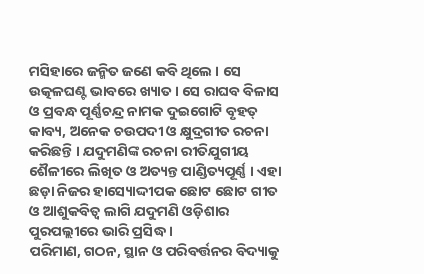ମସିହାରେ ଜନ୍ମିତ ଜଣେ କବି ଥିଲେ । ସେ ଉତ୍କଳଘଣ୍ଟ ଭାବରେ ଖ୍ୟାତ । ସେ ରାଘବ ବିଳାସ ଓ ପ୍ରବନ୍ଧ ପୂର୍ଣ୍ଣଚନ୍ଦ୍ର ନାମକ ଦୁଇଗୋଟି ବୃହତ୍ କାବ୍ୟ, ଅନେକ ଚଉପଦୀ ଓ କ୍ଷୁଦ୍ରଗୀତ ରଚନା କରିଛନ୍ତି । ଯଦୁମଣିଙ୍କ ରଚନା ରୀତିଯୁଗୀୟ ଶୈଳୀରେ ଲିଖିତ ଓ ଅତ୍ୟନ୍ତ ପାଣ୍ଡିତ୍ୟପୂର୍ଣ୍ଣ । ଏହା ଛଡ଼ା ନିଜର ହାସ୍ୟୋଦ୍ଦୀପକ ଛୋଟ ଛୋଟ ଗୀତ ଓ ଆଶୁକବିତ୍ୱ ଲାଗି ଯଦୁମଣି ଓଡ଼ିଶାର ପୁରପଲ୍ଲୀରେ ଭାରି ପ୍ରସିଦ୍ଧ ।
ପରିମାଣ, ଗଠନ, ସ୍ଥାନ ଓ ପରିବର୍ତ୍ତନର ବିଦ୍ୟାକୁ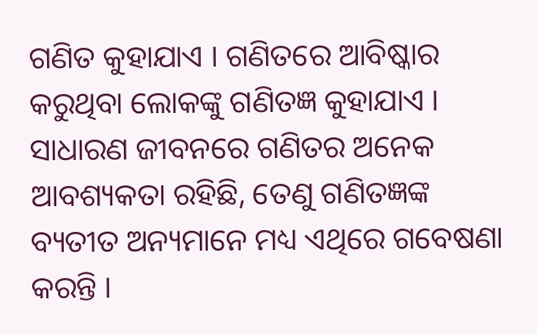ଗଣିତ କୁହାଯାଏ । ଗଣିତରେ ଆବିଷ୍କାର କରୁଥିବା ଲୋକଙ୍କୁ ଗଣିତଜ୍ଞ କୁହାଯାଏ । ସାଧାରଣ ଜୀବନରେ ଗଣିତର ଅନେକ ଆବଶ୍ୟକତା ରହିଛି, ତେଣୁ ଗଣିତଜ୍ଞଙ୍କ ବ୍ୟତୀତ ଅନ୍ୟମାନେ ମଧ୍ୟ ଏଥିରେ ଗବେଷଣା କରନ୍ତି ।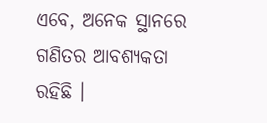ଏବେ, ଅନେକ ସ୍ଥାନରେ ଗଣିତର ଆବଶ୍ୟକତା ରହିଛି ।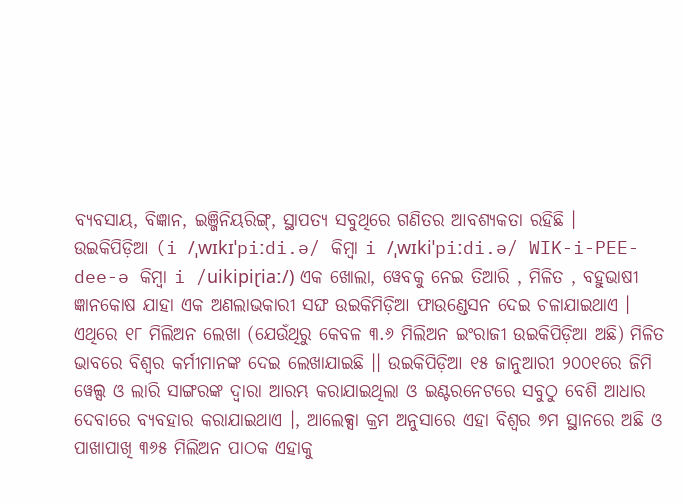ବ୍ୟବସାୟ, ବିଜ୍ଞାନ, ଇଞ୍ଜିନିୟରିଙ୍ଗ୍, ସ୍ଥାପତ୍ୟ ସବୁଥିରେ ଗଣିତର ଆବଶ୍ୟକତା ରହିଛି ।
ଉଇକିପିଡ଼ିଆ (i /ˌwɪkɪˈpiːdi.ə/ କିମ୍ବା i /ˌwɪkiˈpiːdi.ə/ WIK-i-PEE-dee-ə କିମ୍ବା i /uikipiɽiaː/) ଏକ ଖୋଲା, ୱେବକୁ ନେଇ ତିଆରି , ମିଳିତ , ବହୁଭାଷୀ ଜ୍ଞାନକୋଷ ଯାହା ଏକ ଅଣଲାଭକାରୀ ସଙ୍ଘ ଉଇକିମିଡ଼ିଆ ଫାଉଣ୍ଡେସନ ଦେଇ ଚଳାଯାଇଥାଏ । ଏଥିରେ ୧୮ ମିଲିଅନ ଲେଖା (ଯେଉଁଥିରୁ କେବଳ ୩.୬ ମିଲିଅନ ଇଂରାଜୀ ଉଇକିପିଡ଼ିଆ ଅଛି) ମିଳିତ ଭାବରେ ବିଶ୍ୱର କର୍ମୀମାନଙ୍କ ଦେଇ ଲେଖାଯାଇଛି ।। ଉଇକିପିଡ଼ିଆ ୧୫ ଜାନୁଆରୀ ୨୦୦୧ରେ ଜିମି ୱେଲ୍ସ ଓ ଲାରି ସାଙ୍ଗରଙ୍କ ଦ୍ୱାରା ଆରମ୍ଭ କରାଯାଇଥିଲା ଓ ଇଣ୍ଟରନେଟରେ ସବୁଠୁ ବେଶି ଆଧାର ଦେବାରେ ବ୍ୟବହାର କରାଯାଇଥାଏ ।, ଆଲେକ୍ସା କ୍ରମ ଅନୁସାରେ ଏହା ବିଶ୍ୱର ୭ମ ସ୍ଥାନରେ ଅଛି ଓ ପାଖାପାଖି ୩୬୫ ମିଲିଅନ ପାଠକ ଏହାକୁ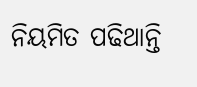ନିୟମିତ ପଢିଥାନ୍ତି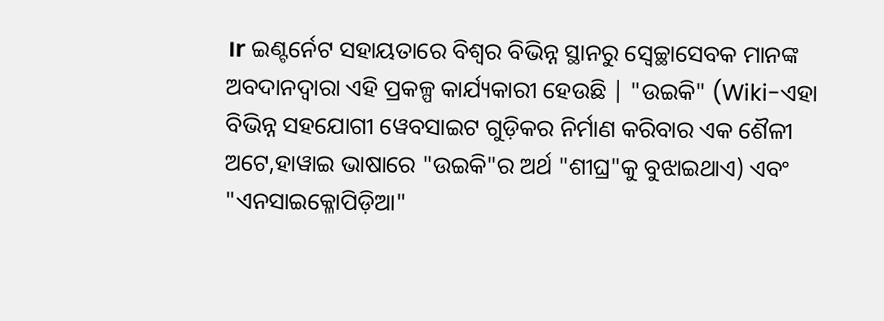।r ଇଣ୍ଟର୍ନେଟ ସହାୟତାରେ ବିଶ୍ୱର ବିଭିନ୍ନ ସ୍ଥାନରୁ ସ୍ୱେଚ୍ଛାସେବକ ମାନଙ୍କ ଅବଦାନଦ୍ୱାରା ଏହି ପ୍ରକଳ୍ପ କାର୍ଯ୍ୟକାରୀ ହେଉଛି | "ଉଇକି" (Wiki-ଏହା ବିଭିନ୍ନ ସହଯୋଗୀ ୱେବସାଇଟ ଗୁଡ଼ିକର ନିର୍ମାଣ କରିବାର ଏକ ଶୈଳୀ ଅଟେ,ହାୱାଇ ଭାଷାରେ "ଉଇକି"ର ଅର୍ଥ "ଶୀଘ୍ର"କୁ ବୁଝାଇଥାଏ) ଏବଂ "ଏନସାଇକ୍ଳୋପିଡ଼ିଆ"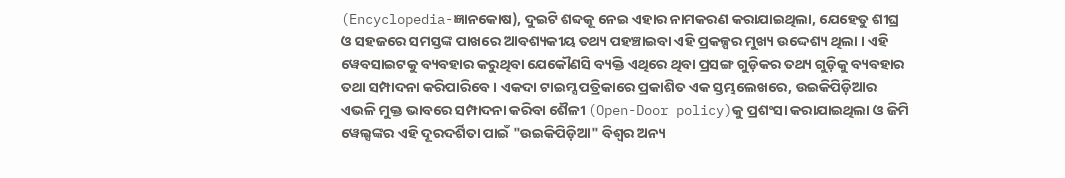(Encyclopedia-ଜ୍ଞାନକୋଷ), ଦୁଇଟି ଶବ୍ଦକୂ ନେଇ ଏହାର ନାମକରଣ କରାଯାଇଥିଲା, ଯେହେତୁ ଶୀଘ୍ର ଓ ସହଜରେ ସମସ୍ତଙ୍କ ପାଖରେ ଆବଶ୍ୟକୀୟ ତଥ୍ୟ ପହଞ୍ଚାଇବା ଏହି ପ୍ରକଳ୍ପର ମୁଖ୍ୟ ଉଦ୍ଦେଶ୍ୟ ଥିଲା । ଏହି ୱେବସାଇଟକୁ ବ୍ୟବହାର କରୁଥିବା ଯେକୌଣସି ବ୍ୟକ୍ତି ଏଥିରେ ଥିବା ପ୍ରସଙ୍ଗ ଗୁଡ଼ିକର ତଥ୍ୟ ଗୁଡ଼ିକୁ ବ୍ୟବହାର ତଥା ସମ୍ପାଦନା କରିପାରିବେ । ଏକଦା ଟାଇମ୍ସ ପତ୍ରିକାରେ ପ୍ରକାଶିତ ଏକ ସ୍ତମ୍ଭଲେଖରେ, ଉଇକିପିଡ଼ିଆର ଏଭଳି ମୁକ୍ତ ଭାବରେ ସମ୍ପାଦନା କରିବା ଶୈଳୀ (Open-Door policy)କୁ ପ୍ରଶଂସା କରାଯାଇଥିଲା ଓ ଜିମି ୱେଲ୍ସଙ୍କର ଏହି ଦୂରଦର୍ଶିତା ପାଇଁ "ଉଇକିପିଡ଼ିଆ" ବିଶ୍ୱର ଅନ୍ୟ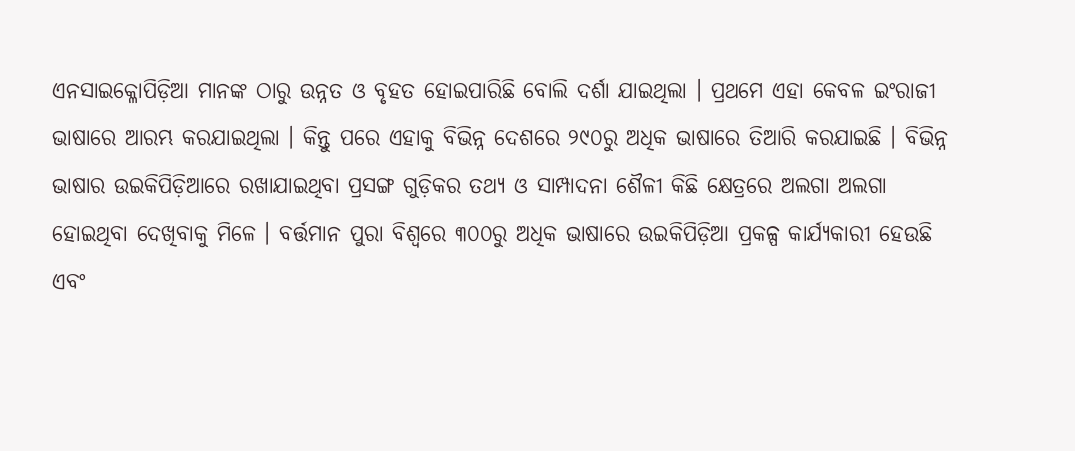ଏନସାଇକ୍ଳୋପିଡ଼ିଆ ମାନଙ୍କ ଠାରୁ ଉନ୍ନତ ଓ ବୃହତ ହୋଇପାରିଛି ବୋଲି ଦର୍ଶା ଯାଇଥିଲା । ପ୍ରଥମେ ଏହା କେବଳ ଇଂରାଜୀ ଭାଷାରେ ଆରମ୍ଭ କରଯାଇଥିଲା । କିନ୍ତୁ ପରେ ଏହାକୁ ବିଭିନ୍ନ ଦେଶରେ ୨୯୦ରୁ ଅଧିକ ଭାଷାରେ ତିଆରି କରଯାଇଛି । ବିଭିନ୍ନ ଭାଷାର ଉଇକିପିଡ଼ିଆରେ ରଖାଯାଇଥିବା ପ୍ରସଙ୍ଗ ଗୁଡ଼ିକର ତଥ୍ୟ ଓ ସାମ୍ପାଦନା ଶୈଳୀ କିଛି କ୍ଷେତ୍ରରେ ଅଲଗା ଅଲଗା ହୋଇଥିବା ଦେଖିବାକୁ ମିଳେ । ବର୍ତ୍ତମାନ ପୁରା ବିଶ୍ୱରେ ୩୦୦ରୁ ଅଧିକ ଭାଷାରେ ଉଇକିପିଡ଼ିଆ ପ୍ରକଳ୍ପ କାର୍ଯ୍ୟକାରୀ ହେଉଛି ଏବଂ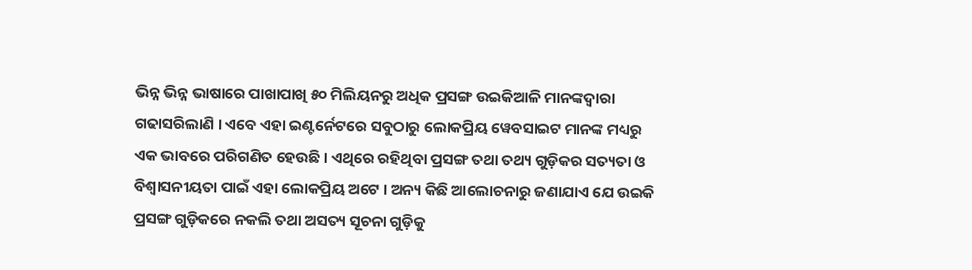ଭିନ୍ନ ଭିନ୍ନ ଭାଷାରେ ପାଖାପାଖି ୫୦ ମିଲିୟନରୁ ଅଧିକ ପ୍ରସଙ୍ଗ ଉଇକିଆଳି ମାନଙ୍କଦ୍ୱାରା ଗଢାସରିଲାଣି । ଏବେ ଏହା ଇଣ୍ଟର୍ନେଟରେ ସବୁଠାରୁ ଲୋକପ୍ରିୟ ୱେବସାଇଟ ମାନଙ୍କ ମଧ୍ୟରୁ ଏକ ଭାବରେ ପରିଗଣିତ ହେଉଛି । ଏଥିରେ ରହିଥିବା ପ୍ରସଙ୍ଗ ତଥା ତଥ୍ୟ ଗୁଡ଼ିକର ସତ୍ୟତା ଓ ବିଶ୍ୱାସନୀୟତା ପାଇଁ ଏହା ଲୋକପ୍ରିୟ ଅଟେ । ଅନ୍ୟ କିଛି ଆଲୋଚନାରୁ ଜଣାଯାଏ ଯେ ଉଇକି ପ୍ରସଙ୍ଗ ଗୁଡ଼ିକରେ ନକଲି ତଥା ଅସତ୍ୟ ସୂଚନା ଗୁଡ଼ିକୁ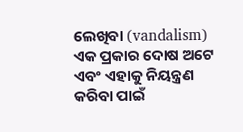ଲେଖିବା (vandalism) ଏକ ପ୍ରକାର ଦୋଷ ଅଟେ ଏବଂ ଏହାକୁ ନିୟନ୍ତ୍ରଣ କରିବା ପାଇଁ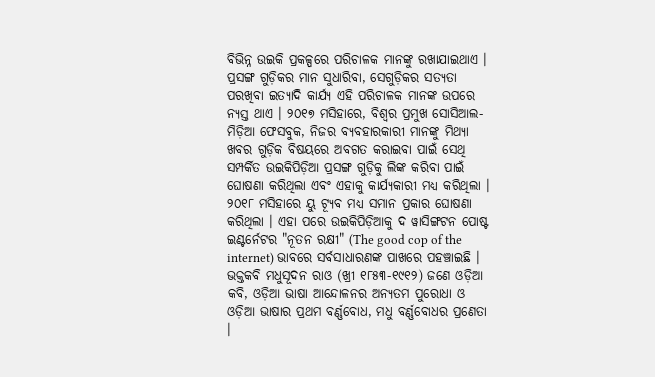ବିଭିନ୍ନ ଉଇକି ପ୍ରକଳ୍ପରେ ପରିଚାଳକ ମାନଙ୍କୁ ରଖାଯାଇଥାଏ । ପ୍ରସଙ୍ଗ ଗୁଡ଼ିକର ମାନ ସୁଧାରିବା, ସେଗୁଡ଼ିକର ସତ୍ୟତା ପରଖିବା ଇତ୍ୟାଦି କାର୍ଯ୍ୟ ଏହି ପରିଚାଳକ ମାନଙ୍କ ଉପରେ ନ୍ୟସ୍ତ ଥାଏ । ୨୦୧୭ ମସିହାରେ, ବିଶ୍ୱର ପ୍ରମୁଖ ସୋସିଆଲ-ମିଡ଼ିଆ ଫେସବୁକ, ନିଜର ବ୍ୟବହାରକାରୀ ମାନଙ୍କୁ ମିଥ୍ୟା ଖବର ଗୁଡ଼ିକ ବିଷୟରେ ଅବଗତ କରାଇବା ପାଇଁ ସେଥି ସମ୍ପର୍କିତ ଉଇକିପିଡ଼ିଆ ପ୍ରସଙ୍ଗ ଗୁଡ଼ିକୁ ଲିଙ୍କ କରିବା ପାଇଁ ଘୋଷଣା କରିଥିଲା ଏବଂ ଏହାକୁ କାର୍ଯ୍ୟକାରୀ ମଧ୍ୟ କରିଥିଲା । ୨୦୧୮ ମସିହାରେ ୟୁ ଟ୍ଯୂବ ମଧ୍ୟ ସମାନ ପ୍ରକାର ଘୋଷଣା କରିଥିଲା । ଏହା ପରେ ଉଇକିପିଡ଼ିଆକୁ ଦ ୱାସିଙ୍ଗଟନ ପୋଷ୍ଟ ଇଣ୍ଟର୍ନେଟର "ନୂତନ ରକ୍ଷୀ" (The good cop of the internet) ଭାବରେ ସର୍ବସାଧାରଣଙ୍କ ପାଖରେ ପହଞ୍ଚାଇଛି ।
ଭକ୍ତକବି ମଧୁସୂଦନ ରାଓ (ଖ୍ରୀ ୧୮୫୩-୧୯୧୨) ଜଣେ ଓଡ଼ିଆ କବି, ଓଡ଼ିଆ ଭାଷା ଆନ୍ଦୋଳନର ଅନ୍ୟତମ ପୁରୋଧା ଓ ଓଡ଼ିଆ ଭାଷାର ପ୍ରଥମ ବର୍ଣ୍ଣବୋଧ, ମଧୁ ବର୍ଣ୍ଣବୋଧର ପ୍ରଣେତା ।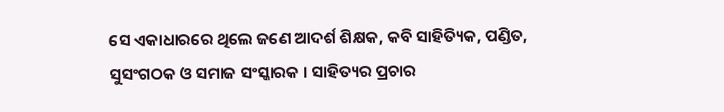ସେ ଏକାଧାରରେ ଥିଲେ ଜଣେ ଆଦର୍ଶ ଶିକ୍ଷକ, କବି ସାହିତ୍ୟିକ, ପଣ୍ଡିତ, ସୁସଂଗଠକ ଓ ସମାଜ ସଂସ୍କାରକ । ସାହିତ୍ୟର ପ୍ରଚାର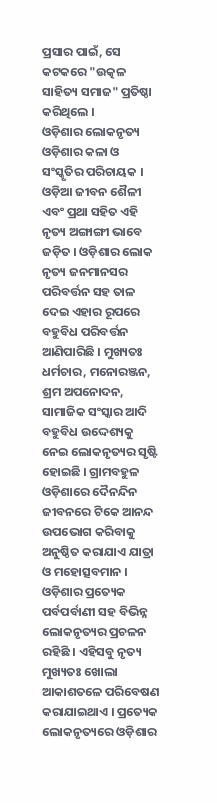ପ୍ରସାର ପାଇଁ, ସେ କଟକରେ "ଉତ୍କଳ ସାହିତ୍ୟ ସମାଜ" ପ୍ରତିଷ୍ଠା କରିଥିଲେ ।
ଓଡ଼ିଶାର ଲୋକନୃତ୍ୟ ଓଡ଼ିଶାର କଳା ଓ ସଂସ୍କୃତିର ପରିଚାୟକ । ଓଡ଼ିଆ ଜୀବନ ଶୈଳୀ ଏବଂ ପ୍ରଥା ସହିତ ଏହି ନୃତ୍ୟ ଅଙ୍ଗାଙ୍ଗୀ ଭାବେ ଜଡ଼ିତ । ଓଡ଼ିଶାର ଲୋକ ନୃତ୍ୟ ଜନମାନସର ପରିବର୍ତ୍ତନ ସହ ତାଳ ଦେଇ ଏହାର ରୂପରେ ବହୁବିଧ ପରିବର୍ତ୍ତନ ଆଣିପାରିଛି । ମୁଖ୍ୟତଃ ଧର୍ମଚାର, ମନୋରଞ୍ଜନ, ଶ୍ରମ ଅପନୋଦନ, ସାମାଜିକ ସଂସ୍କାର ଆଦି ବହୁବିଧ ଉଦ୍ଦେଶ୍ୟକୁ ନେଇ ଲୋକନୃତ୍ୟର ସୃଷ୍ଟି ହୋଇଛି । ଗ୍ରାମବହୁଳ ଓଡ଼ିଶାରେ ଦୈନନ୍ଦିନ ଜୀବନରେ ଟିକେ ଆନନ୍ଦ ଉପଭୋଗ କରିବାକୁ ଅନୁଷ୍ଠିତ କରାଯାଏ ଯାତ୍ରା ଓ ମହୋତ୍ସବମାନ । ଓଡ଼ିଶାର ପ୍ରତ୍ୟେକ ପର୍ବପର୍ବାଣୀ ସହ ବିଭିନ୍ନ ଲୋକନୃତ୍ୟର ପ୍ରଚଳନ ରହିଛି । ଏହିସବୁ ନୃତ୍ୟ ମୁଖ୍ୟତଃ ଖୋଲା ଆକାଶତଳେ ପରିବେଷଣ କରାଯାଇଥାଏ । ପ୍ରତ୍ୟେକ ଲୋକନୃତ୍ୟରେ ଓଡ଼ିଶାର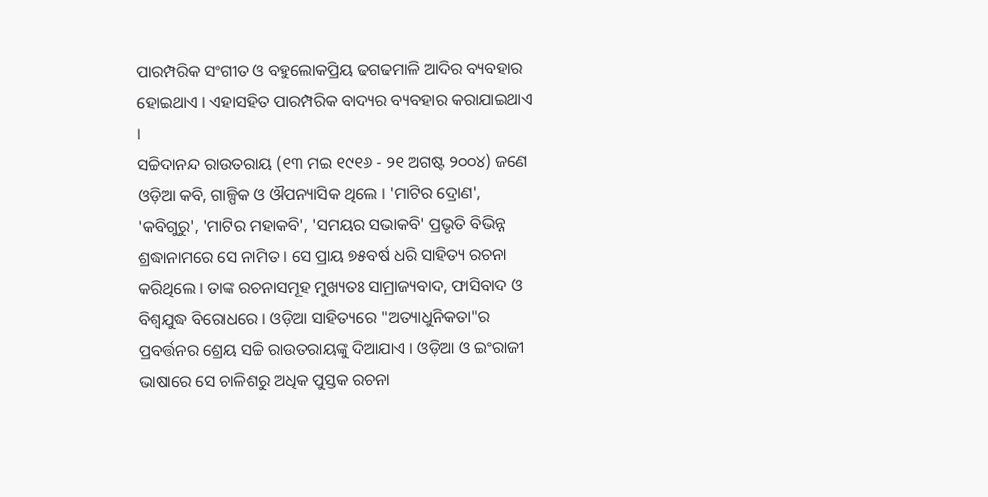ପାରମ୍ପରିକ ସଂଗୀତ ଓ ବହୁଲୋକପ୍ରିୟ ଢଗଢମାଳି ଆଦିର ବ୍ୟବହାର ହୋଇଥାଏ । ଏହାସହିତ ପାରମ୍ପରିକ ବାଦ୍ୟର ବ୍ୟବହାର କରାଯାଇଥାଏ ।
ସଚ୍ଚିଦାନନ୍ଦ ରାଉତରାୟ (୧୩ ମଇ ୧୯୧୬ - ୨୧ ଅଗଷ୍ଟ ୨୦୦୪) ଜଣେ ଓଡ଼ିଆ କବି, ଗାଳ୍ପିକ ଓ ଔପନ୍ୟାସିକ ଥିଲେ । 'ମାଟିର ଦ୍ରୋଣ', 'କବିଗୁରୁ', 'ମାଟିର ମହାକବି', 'ସମୟର ସଭାକବି' ପ୍ରଭୃତି ବିଭିନ୍ନ ଶ୍ରଦ୍ଧାନାମରେ ସେ ନାମିତ । ସେ ପ୍ରାୟ ୭୫ବର୍ଷ ଧରି ସାହିତ୍ୟ ରଚନା କରିଥିଲେ । ତାଙ୍କ ରଚନାସମୂହ ମୁଖ୍ୟତଃ ସାମ୍ରାଜ୍ୟବାଦ, ଫାସିବାଦ ଓ ବିଶ୍ୱଯୁଦ୍ଧ ବିରୋଧରେ । ଓଡ଼ିଆ ସାହିତ୍ୟରେ "ଅତ୍ୟାଧୁନିକତା"ର ପ୍ରବର୍ତ୍ତନର ଶ୍ରେୟ ସଚ୍ଚି ରାଉତରାୟଙ୍କୁ ଦିଆଯାଏ । ଓଡ଼ିଆ ଓ ଇଂରାଜୀ ଭାଷାରେ ସେ ଚାଳିଶରୁ ଅଧିକ ପୁସ୍ତକ ରଚନା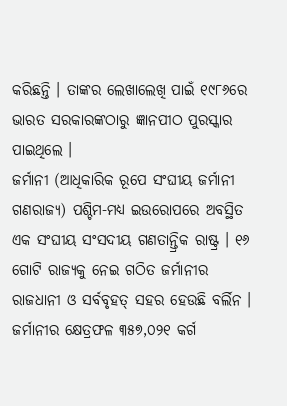କରିଛନ୍ତି । ତାଙ୍କର ଲେଖାଲେଖି ପାଇଁ ୧୯୮୬ରେ ଭାରତ ସରକାରଙ୍କଠାରୁ ଜ୍ଞାନପୀଠ ପୁରସ୍କାର ପାଇଥିଲେ ।
ଜର୍ମାନୀ (ଆଧିକାରିକ ରୂପେ ସଂଘୀୟ ଜର୍ମାନୀ ଗଣରାଜ୍ୟ) ପଶ୍ଚିମ-ମଧ୍ୟ ଇଉରୋପରେ ଅବସ୍ଥିତ ଏକ ସଂଘୀୟ ସଂସଦୀୟ ଗଣତାନ୍ତ୍ରିକ ରାଷ୍ଟ୍ର । ୧୬ ଗୋଟି ରାଜ୍ୟକୁ ନେଇ ଗଠିତ ଜର୍ମାନୀର ରାଜଧାନୀ ଓ ସର୍ବବୃହତ୍ ସହର ହେଉଛି ବର୍ଲିନ । ଜର୍ମାନୀର କ୍ଷେତ୍ରଫଳ ୩୫୭,୦୨୧ କର୍ଗ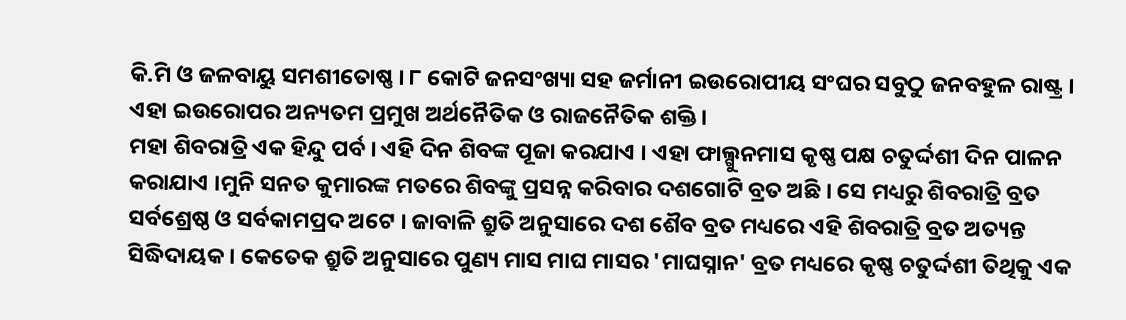କି.ମି ଓ ଜଳବାୟୁ ସମଶୀତୋଷ୍ଣ । ୮ କୋଟି ଜନସଂଖ୍ୟା ସହ ଜର୍ମାନୀ ଇଉରୋପୀୟ ସଂଘର ସବୁଠୁ ଜନବହୁଳ ରାଷ୍ଟ୍ର । ଏହା ଇଉରୋପର ଅନ୍ୟତମ ପ୍ରମୁଖ ଅର୍ଥନୈତିକ ଓ ରାଜନୈତିକ ଶକ୍ତି ।
ମହା ଶିବରାତ୍ରି ଏକ ହିନ୍ଦୁ ପର୍ବ । ଏହି ଦିନ ଶିବଙ୍କ ପୂଜା କରଯାଏ । ଏହା ଫାଲ୍ଗୁନମାସ କୃଷ୍ଣ ପକ୍ଷ ଚତୁର୍ଦ୍ଦଶୀ ଦିନ ପାଳନ କରାଯାଏ ।ମୁନି ସନତ କୁମାରଙ୍କ ମତରେ ଶିବଙ୍କୁ ପ୍ରସନ୍ନ କରିବାର ଦଶଗୋଟି ବ୍ରତ ଅଛି । ସେ ମଧ୍ୟରୁ ଶିବରାତ୍ରି ବ୍ରତ ସର୍ବଶ୍ରେଷ୍ଠ ଓ ସର୍ବକାମପ୍ରଦ ଅଟେ । ଜାବାଳି ଶ୍ରୁତି ଅନୁସାରେ ଦଶ ଶୈବ ବ୍ରତ ମଧ୍ୟରେ ଏହି ଶିବରାତ୍ରି ବ୍ରତ ଅତ୍ୟନ୍ତ ସିଦ୍ଧିଦାୟକ । କେତେକ ଶ୍ରୁତି ଅନୁସାରେ ପୁଣ୍ୟ ମାସ ମାଘ ମାସର 'ମାଘସ୍ନାନ' ବ୍ରତ ମଧ୍ୟରେ କୃଷ୍ଣ ଚତୁର୍ଦ୍ଦଶୀ ତିଥିକୁ ଏକ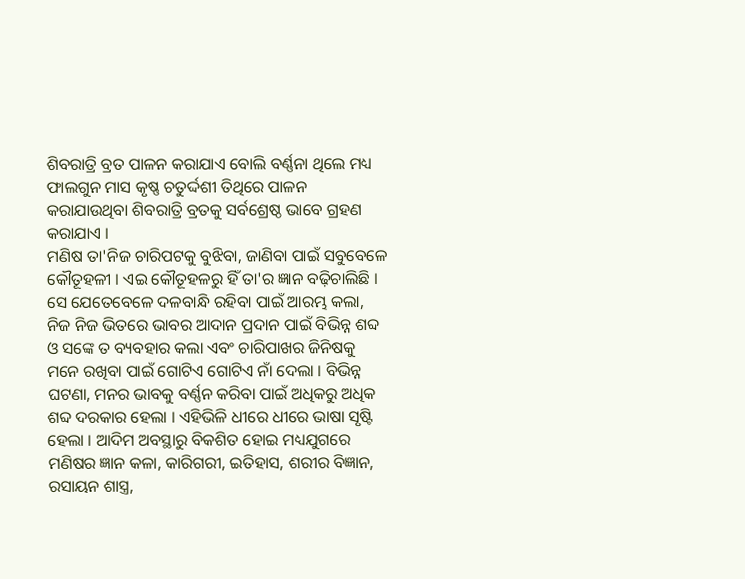ଶିବରାତ୍ରି ବ୍ରତ ପାଳନ କରାଯାଏ ବୋଲି ବର୍ଣ୍ଣନା ଥିଲେ ମଧ୍ୟ ଫାଲଗୁନ ମାସ କୃଷ୍ଣ ଚତୁର୍ଦ୍ଦଶୀ ତିଥିରେ ପାଳନ କରାଯାଉଥିବା ଶିବରାତ୍ରି ବ୍ରତକୁ ସର୍ବଶ୍ରେଷ୍ଠ ଭାବେ ଗ୍ରହଣ କରାଯାଏ ।
ମଣିଷ ତା'ନିଜ ଚାରିପଟକୁ ବୁଝିବା, ଜାଣିବା ପାଇଁ ସବୁବେଳେ କୌତୂହଳୀ । ଏଇ କୌତୂହଳରୁ ହିଁ ତା'ର ଜ୍ଞାନ ବଢ଼ିଚାଲିଛି । ସେ ଯେତେବେଳେ ଦଳବାନ୍ଧି ରହିବା ପାଇଁ ଆରମ୍ଭ କଲା, ନିଜ ନିଜ ଭିତରେ ଭାବର ଆଦାନ ପ୍ରଦାନ ପାଇଁ ବିଭିନ୍ନ ଶବ୍ଦ ଓ ସଙ୍କେ ତ ବ୍ୟବହାର କଲା ଏବଂ ଚାରିପାଖର ଜିନିଷକୁ ମନେ ରଖିବା ପାଇଁ ଗୋଟିଏ ଗୋଟିଏ ନାଁ ଦେଲା । ବିଭିନ୍ନ ଘଟଣା, ମନର ଭାବକୁ ବର୍ଣ୍ଣନ କରିବା ପାଇଁ ଅଧିକରୁ ଅଧିକ ଶବ୍ଦ ଦରକାର ହେଲା । ଏହିଭିଳି ଧୀରେ ଧୀରେ ଭାଷା ସୃଷ୍ଟି ହେଲା । ଆଦିମ ଅବସ୍ଥାରୁ ବିକଶିତ ହୋଇ ମଧ୍ୟଯୁଗରେ ମଣିଷର ଜ୍ଞାନ କଳା, କାରିଗରୀ, ଇତିହାସ, ଶରୀର ବିଜ୍ଞାନ, ରସାୟନ ଶାସ୍ତ୍ର,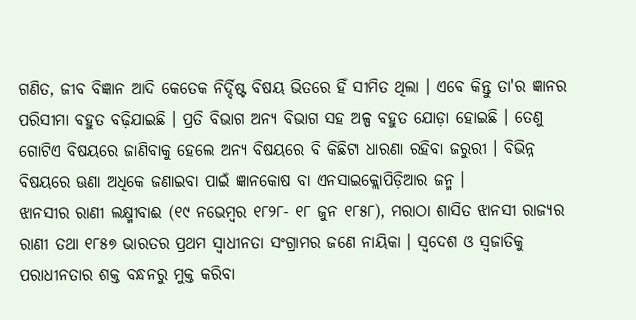ଗଣିତ, ଜୀବ ବିଜ୍ଞାନ ଆଦି କେତେକ ନିର୍ଦ୍ଦିଷ୍ଟ ବିଷୟ ଭିତରେ ହିଁ ସୀମିତ ଥିଲା । ଏବେ କିନ୍ତୁ ତା'ର ଜ୍ଞାନର ପରିସୀମା ବହୁତ ବଢ଼ିଯାଇଛି । ପ୍ରତି ବିଭାଗ ଅନ୍ୟ ବିଭାଗ ସହ ଅଳ୍ପ ବହୁତ ଯୋଡ଼ା ହୋଇଛି । ତେଣୁ ଗୋଟିଏ ବିଷୟରେ ଜାଣିବାକୁ ହେଲେ ଅନ୍ୟ ବିଷୟରେ ବି କିଛିଟା ଧାରଣା ରହିବା ଜରୁରୀ । ବିଭିନ୍ନ ବିଷୟରେ ଊଣା ଅଧିକେ ଜଣାଇବା ପାଇଁ ଜ୍ଞାନକୋଷ ବା ଏନସାଇକ୍ଲୋପିଡ଼ିଆର ଜନ୍ମ ।
ଝାନସୀର ରାଣୀ ଲକ୍ଷ୍ମୀବାଈ (୧୯ ନଭେମ୍ବର ୧୮୨୮- ୧୮ ଜୁନ ୧୮୫୮), ମରାଠା ଶାସିତ ଝାନସୀ ରାଜ୍ୟର ରାଣୀ ତଥା ୧୮୫୭ ଭାରତର ପ୍ରଥମ ସ୍ୱାଧୀନତା ସଂଗ୍ରାମର ଜଣେ ନାୟିକା । ସ୍ୱଦେଶ ଓ ସ୍ୱଜାତିକୁ ପରାଧୀନତାର ଶକ୍ତ ବନ୍ଧନରୁ ମୁକ୍ତ କରିବା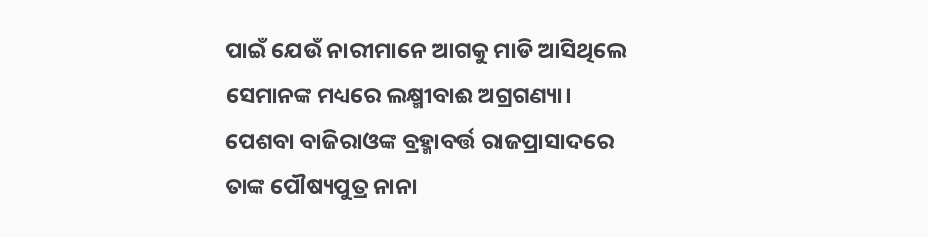ପାଇଁ ଯେଉଁ ନାରୀମାନେ ଆଗକୁ ମାଡି ଆସିଥିଲେ ସେମାନଙ୍କ ମଧ୍ୟରେ ଲକ୍ଷ୍ମୀବାଈ ଅଗ୍ରଗଣ୍ୟା। ପେଶବା ବାଜିରାଓଙ୍କ ବ୍ରହ୍ମାବର୍ତ୍ତ ରାଜପ୍ରାସାଦରେ ତାଙ୍କ ପୌଷ୍ୟପୁତ୍ର ନାନା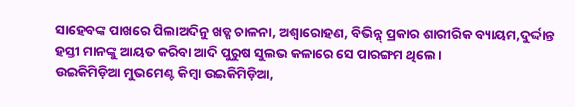ସାହେବଙ୍କ ପାଖରେ ପିଲାଅଦିନୁ ଖଡ୍ଗ ଚାଳନା, ଅଶ୍ୱାରୋହଣ, ବିଭିନ୍ନ୍ ପ୍ରକାର ଶାରୀରିକ ବ୍ୟାୟମ,ଦୁର୍ଦ୍ଦାନ୍ତ ହସ୍ତୀ ମାନଙ୍କୁ ଆୟତ କରିବା ଆଦି ପୁରୁଷ ସୁଲଭ କଳାରେ ସେ ପାରଙ୍ଗମ ଥିଲେ।
ଉଇକିମିଡ଼ିଆ ମୁଭମେଣ୍ଟ କିମ୍ବା ଉଇକିମିଡ଼ିଆ,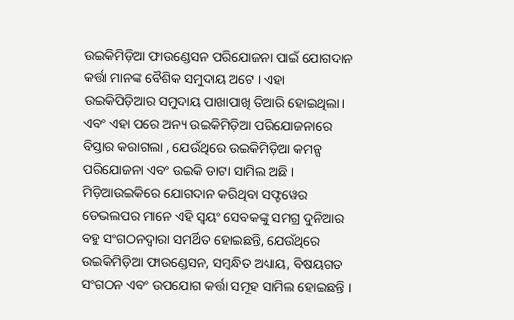ଉଇକିମିଡ଼ିଆ ଫାଉଣ୍ଡେସନ ପରିଯୋଜନା ପାଇଁ ଯୋଗଦାନ କର୍ତ୍ତା ମାନଙ୍କ ବୈଶିକ ସମୁଦାୟ ଅଟେ । ଏହା ଉଇକିପିଡ଼ିଆର ସମୁଦାୟ ପାଖାପାଖି ତିଆରି ହୋଇଥିଲା। ଏବଂ ଏହା ପରେ ଅନ୍ୟ ଉଇକିମିଡ଼ିଆ ପରିଯୋଜନାରେ ବିସ୍ତାର କରାଗଲା , ଯେଉଁଥିରେ ଉଇକିମିଡ଼ିଆ କମନ୍ସ ପରିଯୋଜନା ଏବଂ ଉଇକି ଡାଟା ସାମିଲ ଅଛି । ମିଡ଼ିଆଉଇକିରେ ଯୋଗଦାନ କରିଥିବା ସଫ୍ଟୱେର ଡେଭଲପର ମାନେ ଏହି ସ୍ୱୟଂ ସେବକଙ୍କୁ ସମଗ୍ର ଦୁନିଆର ବହୁ ସଂଗଠନଦ୍ୱାରା ସମର୍ଥିତ ହୋଇଛନ୍ତି, ଯେଉଁଥିରେ ଉଇକିମିଡ଼ିଆ ଫାଉଣ୍ଡେସନ, ସମ୍ବନ୍ଧିତ ଅଧ୍ୟାୟ, ବିଷୟଗତ ସଂଗଠନ ଏବଂ ଉପଯୋଗ କର୍ତ୍ତା ସମୂହ ସାମିଲ ହୋଇଛନ୍ତି ।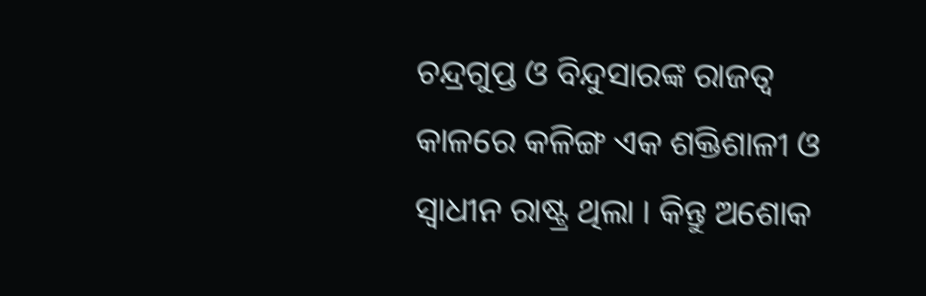ଚନ୍ଦ୍ରଗୁପ୍ତ ଓ ବିନ୍ଦୁସାରଙ୍କ ରାଜତ୍ୱ କାଳରେ କଳିଙ୍ଗ ଏକ ଶକ୍ତିଶାଳୀ ଓ ସ୍ୱାଧୀନ ରାଷ୍ଟ୍ର ଥିଲା । କିନ୍ତୁ ଅଶୋକ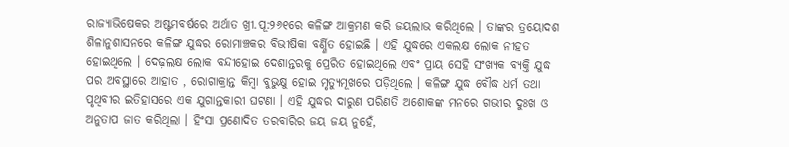ରାଜ୍ୟାଭିଷେକର ଅଷ୍ଟମବର୍ଷରେ ଅର୍ଥାତ ଖ୍ରୀ.ପୂ:୨୬୧ରେ କଳିଙ୍ଗ ଆକ୍ରମଣ କରି ଜୟଲାଭ କରିଥିଲେ । ତାଙ୍କର ତ୍ରୟୋଦଶ ଶିଳାନୁଶାସନରେ କଳିଙ୍ଗ ଯୁଦ୍ଧର ରୋମାଞ୍ଚକର ବିଭୀଷିକା ବର୍ଣ୍ଣିତ ହୋଇଛି । ଏହି ଯୁଦ୍ଧରେ ଏକଲକ୍ଷ ଲୋକ ନୀହତ ହୋଇଥିଲେ । ଦେଢ଼ଲକ୍ଷ ଲୋକ ବନ୍ଦୀହୋଇ ଦେଶାନ୍ତରକୁ ପ୍ରେରିତ ହୋଇଥିଲେ ଏବଂ ପ୍ରାୟ ସେହି ସଂଖ୍ୟକ ବ୍ୟକ୍ତି ଯୁଦ୍ଧ ପର ଅବସ୍ଥାରେ ଆହାତ , ରୋଗାକ୍ରାନ୍ତ କିମ୍ବା ବୁଭୁକ୍ଷୁ ହୋଇ ମୃତ୍ୟୁମୂଖରେ ପଡ଼ିଥିଲେ । କଳିଙ୍ଗ ଯୁଦ୍ଧ ବୌଦ୍ଧ ଧର୍ମ ତଥା ପୃଥିବୀର ଇତିହାସରେ ଏକ ଯୁଗାନ୍ତକାରୀ ଘଟଣା । ଏହି ଯୁଦ୍ଧର ଦାରୁଣ ପରିଣତି ଅଶୋକଙ୍କ ମନରେ ଗଭୀର ଦୁଃଖ ଓ ଅନୁତାପ ଜାତ କରିଥିଲା । ହିଂସା ପ୍ରଣୋଦିତ ତରବାରିର ଜୟ ଜୟ ନୁହେଁ,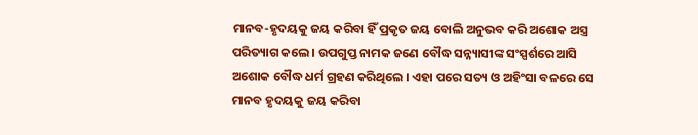ମାନବ-ହୃଦୟକୁ ଜୟ କରିବା ହିଁ ପ୍ରକୃତ ଜୟ ବୋଲି ଅନୁଭବ କରି ଅଶୋକ ଅସ୍ତ୍ର ପରିତ୍ୟାଗ କଲେ । ଉପଗୁପ୍ତ ନାମକ ଜଣେ ବୌଦ୍ଧ ସନ୍ନ୍ୟାସୀଙ୍କ ସଂସ୍ପର୍ଶରେ ଆସି ଅଶୋକ ବୌଦ୍ଧ ଧର୍ମ ଗ୍ରହଣ କରିଥିଲେ । ଏହା ପରେ ସତ୍ୟ ଓ ଅହିଂସା ବଳରେ ସେ ମାନବ ହୃଦୟକୁ ଜୟ କରିବା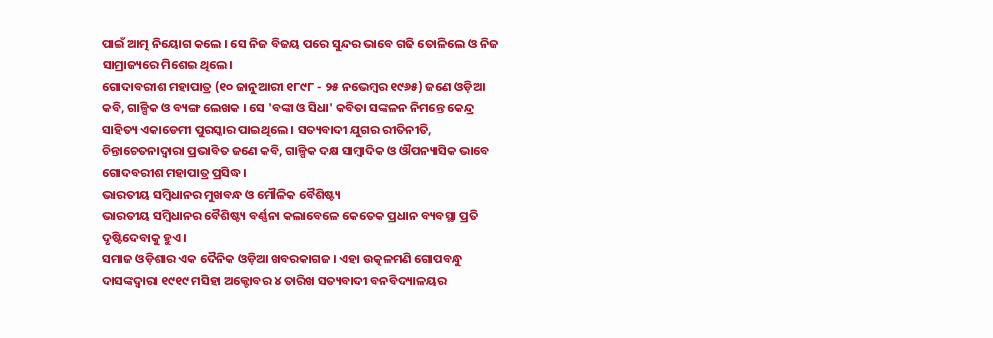ପାଇଁ ଆତ୍ମ ନିୟୋଗ କଲେ । ସେ ନିଜ ବିଜୟ ପରେ ସୁନ୍ଦର ଭାବେ ଗଢି ତୋଳିଲେ ଓ ନିଜ ସାମ୍ରାଜ୍ୟରେ ମିଶେଇ ଥିଲେ।
ଗୋଦାବରୀଶ ମହାପାତ୍ର (୧୦ ଜାନୁଆରୀ ୧୮୯୮ - ୨୫ ନଭେମ୍ବର ୧୯୬୫) ଜଣେ ଓଡ଼ିଆ କବି, ଗାଳ୍ପିକ ଓ ବ୍ୟଙ୍ଗ ଲେଖକ । ସେ 'ବଙ୍କା ଓ ସିଧା' କବିତା ସଙ୍କଳନ ନିମନ୍ତେ କେନ୍ଦ୍ର ସାହିତ୍ୟ ଏକାଡେମୀ ପୁରସ୍କାର ପାଇଥିଲେ । ସତ୍ୟବାଦୀ ଯୁଗର ରୀତିନୀତି, ଚିନ୍ତାଚେତନାଦ୍ୱାରା ପ୍ରଭାବିତ ଜଣେ କବି, ଗାଳ୍ପିକ ଦକ୍ଷ ସାମ୍ବାଦିକ ଓ ଔପନ୍ୟାସିକ ଭାବେ ଗୋଦବରୀଶ ମହାପାତ୍ର ପ୍ରସିଦ୍ଧ ।
ଭାରତୀୟ ସମ୍ବିଧାନର ମୁଖବନ୍ଧ ଓ ମୌଳିକ ବୈଶିଷ୍ଟ୍ୟ
ଭାରତୀୟ ସମ୍ବିଧାନର ବୈଶିଷ୍ଟ୍ୟ ବର୍ଣ୍ଣନା କଲାବେଳେ କେତେକ ପ୍ରଧାନ ବ୍ୟବସ୍ଥା ପ୍ରତି ଦୃଷ୍ଟିଦେବାକୁ ହୁଏ ।
ସମାଜ ଓଡ଼ିଶାର ଏକ ଦୈନିକ ଓଡ଼ିଆ ଖବରକାଗଜ । ଏହା ଉତ୍କଳମଣି ଗୋପବନ୍ଧୁ ଦାସଙ୍କଦ୍ୱାରା ୧୯୧୯ ମସିହା ଅକ୍ଟୋବର ୪ ତାରିଖ ସତ୍ୟବାଦୀ ବନବିଦ୍ୟାଳୟର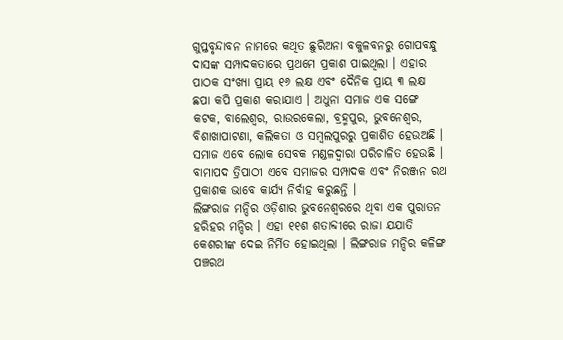ଗୁପ୍ତବୃନ୍ଦାବନ ନାମରେ କଥିତ ଛୁରିଅନା ବକୁଳବନରୁ ଗୋପବନ୍ଧୁ ଦାସଙ୍କ ସମ୍ପାଦକତାରେ ପ୍ରଥମେ ପ୍ରକାଶ ପାଇଥିଲା । ଏହାର ପାଠକ ସଂଖ୍ୟା ପ୍ରାୟ ୧୬ ଲକ୍ଷ ଏବଂ ଦୈନିକ ପ୍ରାୟ ୩ ଲକ୍ଷ ଛପା କପି ପ୍ରକାଶ କରାଯାଏ । ଅଧୁନା ସମାଜ ଏକ ସଙ୍ଗେ କଟକ, ବାଲେଶ୍ୱର, ରାଉରକେଲା, ବ୍ରହ୍ମପୁର, ଭୁବନେଶ୍ୱର, ବିଶାଖାପାଟଣା, କଲିକତା ଓ ସମ୍ବଲପୁରରୁ ପ୍ରକାଶିତ ହେଉଅଛି । ସମାଜ ଏବେ ଲୋକ ସେବକ ମଣ୍ଡଳଦ୍ୱାରା ପରିଚାଳିତ ହେଉଛି । ବାମାପଦ ତ୍ରିପାଠୀ ଏବେ ସମାଜର ସମ୍ପାଦକ ଏବଂ ନିରଞ୍ଜନ ରଥ ପ୍ରକାଶକ ଭାବେ କାର୍ଯ୍ୟ ନିର୍ବାହ କରୁଛନ୍ତି ।
ଲିଙ୍ଗରାଜ ମନ୍ଦିର ଓଡ଼ିଶାର ଭୁବନେଶ୍ୱରରେ ଥିବା ଏକ ପୁରାତନ ହରିହର ମନ୍ଦିର । ଏହା ୧୧ଶ ଶତାବ୍ଦୀରେ ରାଜା ଯଯାତି କେଶରୀଙ୍କ ଦେଇ ନିର୍ମିତ ହୋଇଥିଲା । ଲିଙ୍ଗରାଜ ମନ୍ଦିର କଳିଙ୍ଗ ପଞ୍ଚରଥ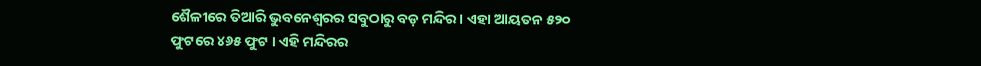ଶୈଳୀରେ ତିଆରି ଭୁବନେଶ୍ୱରର ସବୁଠାରୁ ବଡ଼ ମନ୍ଦିର । ଏହା ଆୟତନ ୫୨୦ ଫୁଟରେ ୪୬୫ ଫୁଟ । ଏହି ମନ୍ଦିରର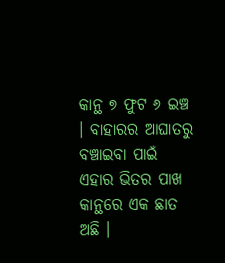କାନ୍ଥ ୭ ଫୁଟ ୬ ଇଞ୍ଚ । ବାହାରର ଆଘାତରୁ ବଞ୍ଚାଇବା ପାଇଁ ଏହାର ଭିତର ପାଖ କାନ୍ଥରେ ଏକ ଛାତ ଅଛି ।